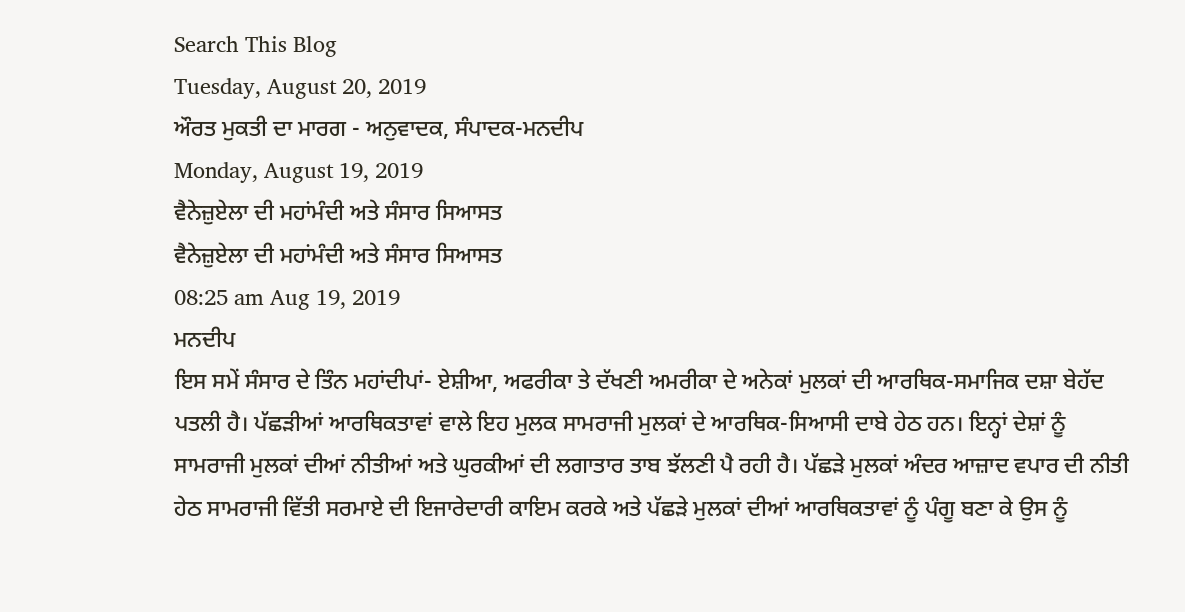Search This Blog
Tuesday, August 20, 2019
ਔਰਤ ਮੁਕਤੀ ਦਾ ਮਾਰਗ - ਅਨੁਵਾਦਕ, ਸੰਪਾਦਕ-ਮਨਦੀਪ
Monday, August 19, 2019
ਵੈਨੇਜ਼ੁਏਲਾ ਦੀ ਮਹਾਂਮੰਦੀ ਅਤੇ ਸੰਸਾਰ ਸਿਆਸਤ
ਵੈਨੇਜ਼ੁਏਲਾ ਦੀ ਮਹਾਂਮੰਦੀ ਅਤੇ ਸੰਸਾਰ ਸਿਆਸਤ
08:25 am Aug 19, 2019
ਮਨਦੀਪ
ਇਸ ਸਮੇਂ ਸੰਸਾਰ ਦੇ ਤਿੰਨ ਮਹਾਂਦੀਪਾਂ- ਏਸ਼ੀਆ, ਅਫਰੀਕਾ ਤੇ ਦੱਖਣੀ ਅਮਰੀਕਾ ਦੇ ਅਨੇਕਾਂ ਮੁਲਕਾਂ ਦੀ ਆਰਥਿਕ-ਸਮਾਜਿਕ ਦਸ਼ਾ ਬੇਹੱਦ ਪਤਲੀ ਹੈ। ਪੱਛੜੀਆਂ ਆਰਥਿਕਤਾਵਾਂ ਵਾਲੇ ਇਹ ਮੁਲਕ ਸਾਮਰਾਜੀ ਮੁਲਕਾਂ ਦੇ ਆਰਥਿਕ-ਸਿਆਸੀ ਦਾਬੇ ਹੇਠ ਹਨ। ਇਨ੍ਹਾਂ ਦੇਸ਼ਾਂ ਨੂੰ ਸਾਮਰਾਜੀ ਮੁਲਕਾਂ ਦੀਆਂ ਨੀਤੀਆਂ ਅਤੇ ਘੁਰਕੀਆਂ ਦੀ ਲਗਾਤਾਰ ਤਾਬ ਝੱਲਣੀ ਪੈ ਰਹੀ ਹੈ। ਪੱਛੜੇ ਮੁਲਕਾਂ ਅੰਦਰ ਆਜ਼ਾਦ ਵਪਾਰ ਦੀ ਨੀਤੀ ਹੇਠ ਸਾਮਰਾਜੀ ਵਿੱਤੀ ਸਰਮਾਏ ਦੀ ਇਜਾਰੇਦਾਰੀ ਕਾਇਮ ਕਰਕੇ ਅਤੇ ਪੱਛੜੇ ਮੁਲਕਾਂ ਦੀਆਂ ਆਰਥਿਕਤਾਵਾਂ ਨੂੰ ਪੰਗੂ ਬਣਾ ਕੇ ਉਸ ਨੂੰ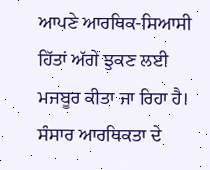ਆਪਣੇ ਆਰਥਿਕ-ਸਿਆਸੀ ਹਿੱਤਾਂ ਅੱਗੇ ਝੁਕਣ ਲਈ ਮਜਬੂਰ ਕੀਤਾ ਜਾ ਰਿਹਾ ਹੈ। ਸੰਸਾਰ ਆਰਥਿਕਤਾ ਦੇ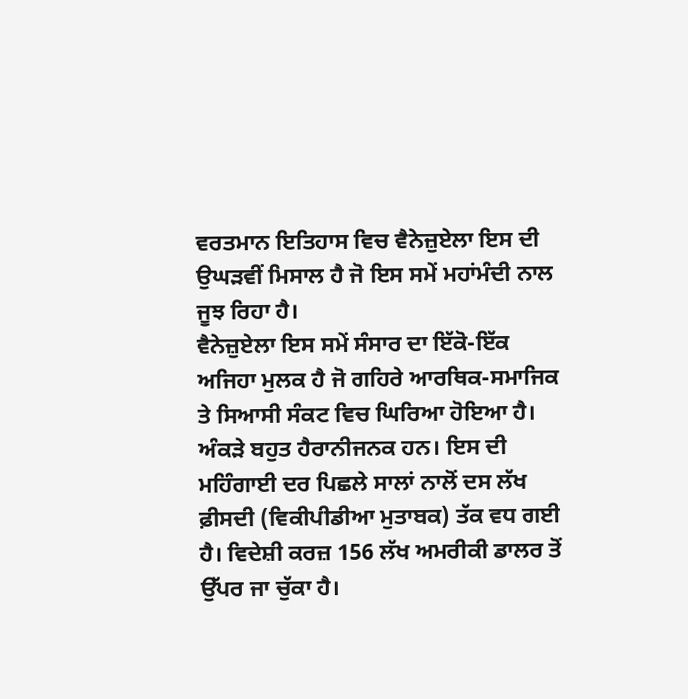ਵਰਤਮਾਨ ਇਤਿਹਾਸ ਵਿਚ ਵੈਨੇਜ਼ੁਏਲਾ ਇਸ ਦੀ ਉਘੜਵੀਂ ਮਿਸਾਲ ਹੈ ਜੋ ਇਸ ਸਮੇਂ ਮਹਾਂਮੰਦੀ ਨਾਲ ਜੂਝ ਰਿਹਾ ਹੈ।
ਵੈਨੇਜ਼ੁਏਲਾ ਇਸ ਸਮੇਂ ਸੰਸਾਰ ਦਾ ਇੱਕੋ-ਇੱਕ ਅਜਿਹਾ ਮੁਲਕ ਹੈ ਜੋ ਗਹਿਰੇ ਆਰਥਿਕ-ਸਮਾਜਿਕ ਤੇ ਸਿਆਸੀ ਸੰਕਟ ਵਿਚ ਘਿਰਿਆ ਹੋਇਆ ਹੈ। ਅੰਕੜੇ ਬਹੁਤ ਹੈਰਾਨੀਜਨਕ ਹਨ। ਇਸ ਦੀ ਮਹਿੰਗਾਈ ਦਰ ਪਿਛਲੇ ਸਾਲਾਂ ਨਾਲੋਂ ਦਸ ਲੱਖ ਫ਼ੀਸਦੀ (ਵਿਕੀਪੀਡੀਆ ਮੁਤਾਬਕ) ਤੱਕ ਵਧ ਗਈ ਹੈ। ਵਿਦੇਸ਼ੀ ਕਰਜ਼ 156 ਲੱਖ ਅਮਰੀਕੀ ਡਾਲਰ ਤੋਂ ਉੱਪਰ ਜਾ ਚੁੱਕਾ ਹੈ।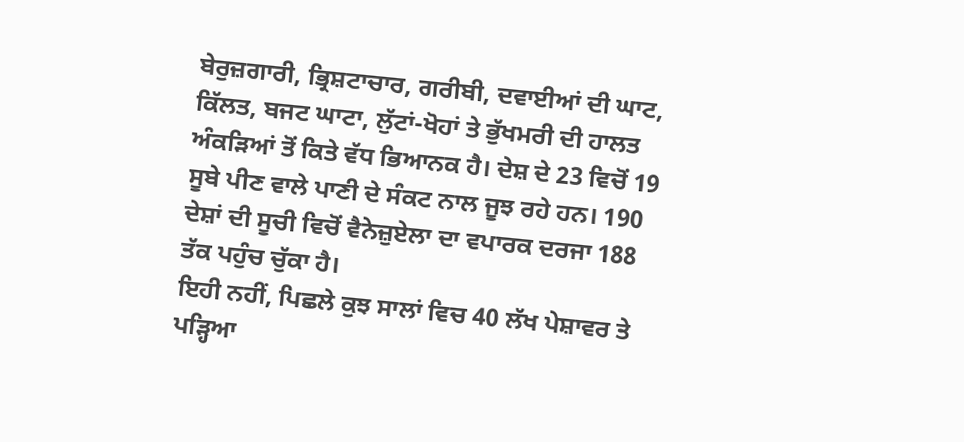ਬੇਰੁਜ਼ਗਾਰੀ, ਭ੍ਰਿਸ਼ਟਾਚਾਰ, ਗਰੀਬੀ, ਦਵਾਈਆਂ ਦੀ ਘਾਟ, ਕਿੱਲਤ, ਬਜਟ ਘਾਟਾ, ਲੁੱਟਾਂ-ਖੋਹਾਂ ਤੇ ਭੁੱਖਮਰੀ ਦੀ ਹਾਲਤ ਅੰਕੜਿਆਂ ਤੋਂ ਕਿਤੇ ਵੱਧ ਭਿਆਨਕ ਹੈ। ਦੇਸ਼ ਦੇ 23 ਵਿਚੋਂ 19 ਸੂਬੇ ਪੀਣ ਵਾਲੇ ਪਾਣੀ ਦੇ ਸੰਕਟ ਨਾਲ ਜੂਝ ਰਹੇ ਹਨ। 190 ਦੇਸ਼ਾਂ ਦੀ ਸੂਚੀ ਵਿਚੋਂ ਵੈਨੇਜ਼ੁਏਲਾ ਦਾ ਵਪਾਰਕ ਦਰਜਾ 188 ਤੱਕ ਪਹੁੰਚ ਚੁੱਕਾ ਹੈ।
ਇਹੀ ਨਹੀਂ, ਪਿਛਲੇ ਕੁਝ ਸਾਲਾਂ ਵਿਚ 40 ਲੱਖ ਪੇਸ਼ਾਵਰ ਤੇ ਪੜ੍ਹਿਆ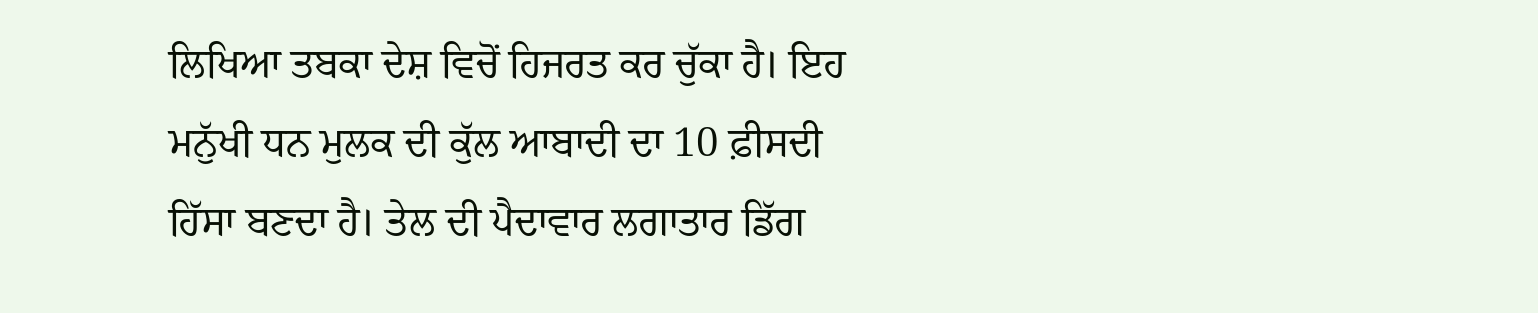ਲਿਖਿਆ ਤਬਕਾ ਦੇਸ਼ ਵਿਚੋਂ ਹਿਜਰਤ ਕਰ ਚੁੱਕਾ ਹੈ। ਇਹ ਮਨੁੱਖੀ ਧਨ ਮੁਲਕ ਦੀ ਕੁੱਲ ਆਬਾਦੀ ਦਾ 10 ਫ਼ੀਸਦੀ ਹਿੱਸਾ ਬਣਦਾ ਹੈ। ਤੇਲ ਦੀ ਪੈਦਾਵਾਰ ਲਗਾਤਾਰ ਡਿੱਗ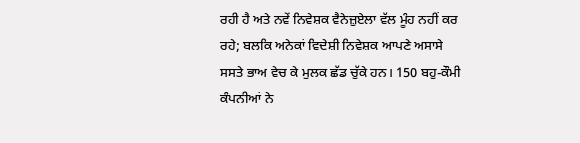ਰਹੀ ਹੈ ਅਤੇ ਨਵੇਂ ਨਿਵੇਸ਼ਕ ਵੈਨੇਜ਼ੁਏਲਾ ਵੱਲ ਮੂੰਹ ਨਹੀਂ ਕਰ ਰਹੇ; ਬਲਕਿ ਅਨੇਕਾਂ ਵਿਦੇਸ਼ੀ ਨਿਵੇਸ਼ਕ ਆਪਣੇ ਅਸਾਸੇ ਸਸਤੇ ਭਾਅ ਵੇਚ ਕੇ ਮੁਲਕ ਛੱਡ ਚੁੱਕੇ ਹਨ। 150 ਬਹੁ-ਕੌਮੀ ਕੰਪਨੀਆਂ ਨੇ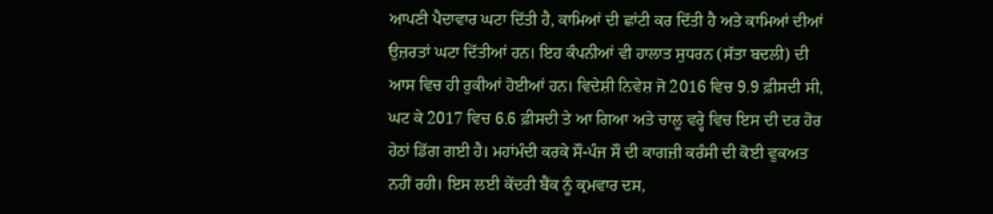ਆਪਣੀ ਪੈਦਾਵਾਰ ਘਟਾ ਦਿੱਤੀ ਹੈ, ਕਾਮਿਆਂ ਦੀ ਛਾਂਟੀ ਕਰ ਦਿੱਤੀ ਹੈ ਅਤੇ ਕਾਮਿਆਂ ਦੀਆਂ ਉਜ਼ਰਤਾਂ ਘਟਾ ਦਿੱਤੀਆਂ ਹਨ। ਇਹ ਕੰਪਨੀਆਂ ਵੀ ਹਾਲਾਤ ਸੁਧਰਨ (ਸੱਤਾ ਬਦਲੀ) ਦੀ ਆਸ ਵਿਚ ਹੀ ਰੁਕੀਆਂ ਹੋਈਆਂ ਹਨ। ਵਿਦੇਸ਼ੀ ਨਿਵੇਸ਼ ਜੋ 2016 ਵਿਚ 9.9 ਫ਼ੀਸਦੀ ਸੀ, ਘਟ ਕੇ 2017 ਵਿਚ 6.6 ਫ਼ੀਸਦੀ ਤੇ ਆ ਗਿਆ ਅਤੇ ਚਾਲੂ ਵਰ੍ਹੇ ਵਿਚ ਇਸ ਦੀ ਦਰ ਹੋਰ ਹੇਠਾਂ ਡਿੱਗ ਗਈ ਹੈ। ਮਹਾਂਮੰਦੀ ਕਰਕੇ ਸੌ-ਪੰਜ ਸੌ ਦੀ ਕਾਗਜ਼ੀ ਕਰੰਸੀ ਦੀ ਕੋਈ ਵੁਕਅਤ ਨਹੀਂ ਰਹੀ। ਇਸ ਲਈ ਕੇਂਦਰੀ ਬੈਂਕ ਨੂੰ ਕ੍ਰਮਵਾਰ ਦਸ,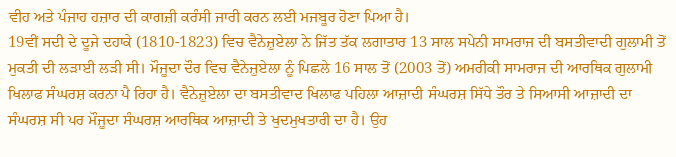ਵੀਹ ਅਤੇ ਪੰਜਾਹ ਹਜ਼ਾਰ ਦੀ ਕਾਗਜ਼ੀ ਕਰੰਸੀ ਜਾਰੀ ਕਰਨ ਲਈ ਮਜਬੂਰ ਹੋਣਾ ਪਿਆ ਹੈ।
19ਵੀਂ ਸਦੀ ਦੇ ਦੂਜੇ ਦਹਾਕੇ (1810-1823) ਵਿਚ ਵੈਨੇਜ਼ੁਏਲਾ ਨੇ ਜਿੱਤ ਤੱਕ ਲਗਾਤਾਰ 13 ਸਾਲ ਸਪੇਨੀ ਸਾਮਰਾਜ ਦੀ ਬਸਤੀਵਾਦੀ ਗੁਲਾਮੀ ਤੋਂ ਮੁਕਤੀ ਦੀ ਲੜਾਈ ਲੜੀ ਸੀ। ਮੌਜੂਦਾ ਦੌਰ ਵਿਚ ਵੈਨੇਜ਼ੁਏਲਾ ਨੂੰ ਪਿਛਲੇ 16 ਸਾਲ ਤੋਂ (2003 ਤੋਂ) ਅਮਰੀਕੀ ਸਾਮਰਾਜ ਦੀ ਆਰਥਿਕ ਗੁਲਾਮੀ ਖਿਲਾਫ ਸੰਘਰਸ਼ ਕਰਨਾ ਪੈ ਰਿਹਾ ਹੈ। ਵੈਨੇਜ਼ੁਏਲਾ ਦਾ ਬਸਤੀਵਾਦ ਖਿਲਾਫ ਪਹਿਲਾ ਆਜ਼ਾਦੀ ਸੰਘਰਸ਼ ਸਿੱਧੇ ਤੌਰ ਤੇ ਸਿਆਸੀ ਆਜ਼ਾਦੀ ਦਾ ਸੰਘਰਸ਼ ਸੀ ਪਰ ਮੌਜੂਦਾ ਸੰਘਰਸ਼ ਆਰਥਿਕ ਆਜ਼ਾਦੀ ਤੇ ਖੁਦਮੁਖਤਾਰੀ ਦਾ ਹੈ। ਉਹ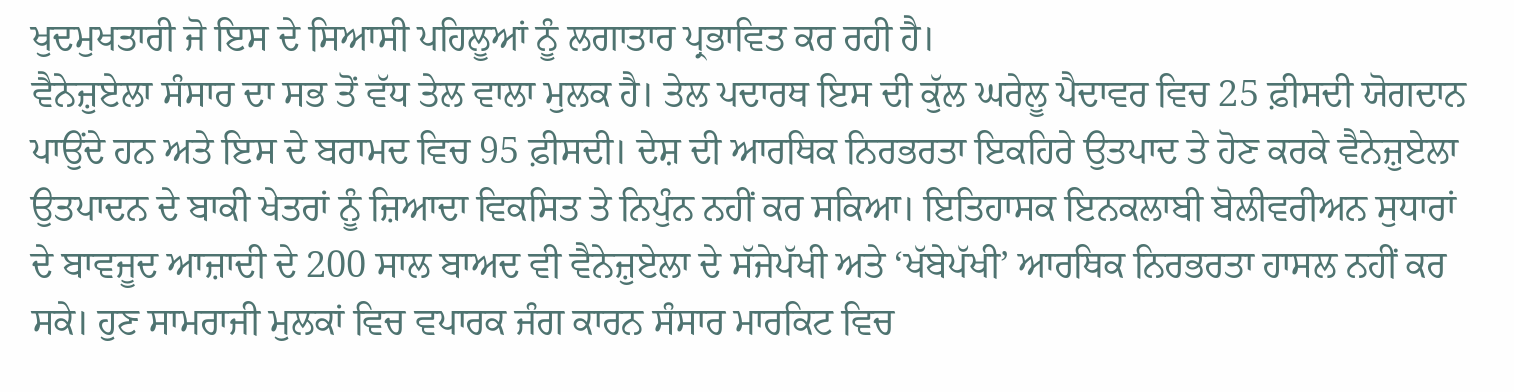ਖੁਦਮੁਖਤਾਰੀ ਜੋ ਇਸ ਦੇ ਸਿਆਸੀ ਪਹਿਲੂਆਂ ਨੂੰ ਲਗਾਤਾਰ ਪ੍ਰਭਾਵਿਤ ਕਰ ਰਹੀ ਹੈ।
ਵੈਨੇਜ਼ੁਏਲਾ ਸੰਸਾਰ ਦਾ ਸਭ ਤੋਂ ਵੱਧ ਤੇਲ ਵਾਲਾ ਮੁਲਕ ਹੈ। ਤੇਲ ਪਦਾਰਥ ਇਸ ਦੀ ਕੁੱਲ ਘਰੇਲੂ ਪੈਦਾਵਰ ਵਿਚ 25 ਫ਼ੀਸਦੀ ਯੋਗਦਾਨ ਪਾਉਂਦੇ ਹਨ ਅਤੇ ਇਸ ਦੇ ਬਰਾਮਦ ਵਿਚ 95 ਫ਼ੀਸਦੀ। ਦੇਸ਼ ਦੀ ਆਰਥਿਕ ਨਿਰਭਰਤਾ ਇਕਹਿਰੇ ਉਤਪਾਦ ਤੇ ਹੋਣ ਕਰਕੇ ਵੈਨੇਜ਼ੁਏਲਾ ਉਤਪਾਦਨ ਦੇ ਬਾਕੀ ਖੇਤਰਾਂ ਨੂੰ ਜ਼ਿਆਦਾ ਵਿਕਸਿਤ ਤੇ ਨਿਪੁੰਨ ਨਹੀਂ ਕਰ ਸਕਿਆ। ਇਤਿਹਾਸਕ ਇਨਕਲਾਬੀ ਬੋਲੀਵਰੀਅਨ ਸੁਧਾਰਾਂ ਦੇ ਬਾਵਜੂਦ ਆਜ਼ਾਦੀ ਦੇ 200 ਸਾਲ ਬਾਅਦ ਵੀ ਵੈਨੇਜ਼ੁਏਲਾ ਦੇ ਸੱਜੇਪੱਖੀ ਅਤੇ ‘ਖੱਬੇਪੱਖੀ’ ਆਰਥਿਕ ਨਿਰਭਰਤਾ ਹਾਸਲ ਨਹੀਂ ਕਰ ਸਕੇ। ਹੁਣ ਸਾਮਰਾਜੀ ਮੁਲਕਾਂ ਵਿਚ ਵਪਾਰਕ ਜੰਗ ਕਾਰਨ ਸੰਸਾਰ ਮਾਰਕਿਟ ਵਿਚ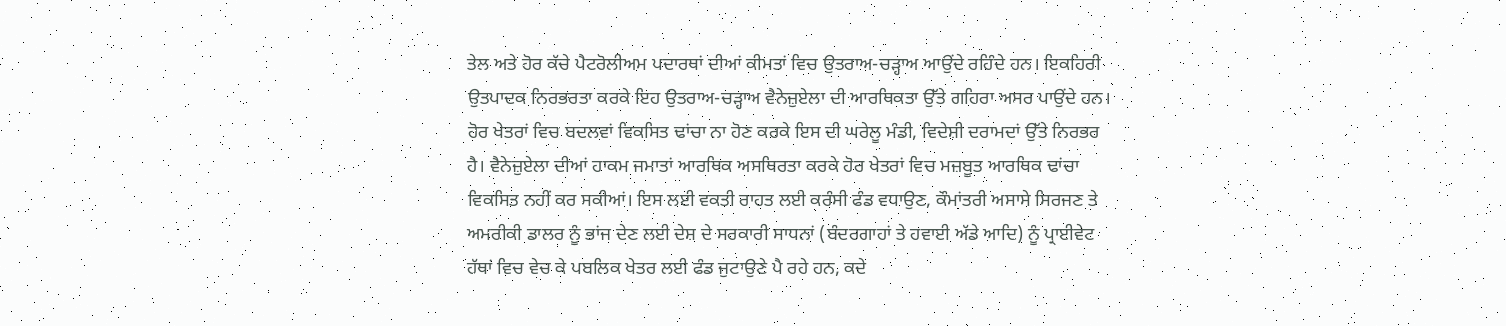ਤੇਲ ਅਤੇ ਹੋਰ ਕੱਚੇ ਪੈਟਰੋਲੀਅਮ ਪਦਾਰਥਾਂ ਦੀਆਂ ਕੀਮਤਾਂ ਵਿਚ ਉਤਰਾਅ-ਚੜ੍ਹਾਅ ਆਉਂਦੇ ਰਹਿੰਦੇ ਹਨ। ਇਕਹਿਰੀ ਉਤਪਾਦਕ ਨਿਰਭਰਤਾ ਕਰਕੇ ਇਹ ਉਤਰਾਅ-ਚੜ੍ਹਾਅ ਵੈਨੇਜ਼ੁਏਲਾ ਦੀ ਆਰਥਿਕਤਾ ਉੱਤੇ ਗਹਿਰਾ ਅਸਰ ਪਾਉਂਦੇ ਹਨ। ਹੋਰ ਖੇਤਰਾਂ ਵਿਚ ਬਦਲਵਾਂ ਵਿਕਸਿਤ ਢਾਂਚਾ ਨਾ ਹੋਣ ਕਰਕੇ ਇਸ ਦੀ ਘਰੇਲੂ ਮੰਡੀ, ਵਿਦੇਸ਼ੀ ਦਰਾਮਦਾਂ ਉੱਤੇ ਨਿਰਭਰ ਹੈ। ਵੈਨੇਜ਼ੁਏਲਾ ਦੀਆਂ ਹਾਕਮ ਜਮਾਤਾਂ ਆਰਥਿਕ ਅਸਥਿਰਤਾ ਕਰਕੇ ਹੋਰ ਖੇਤਰਾਂ ਵਿਚ ਮਜ਼ਬੂਤ ਆਰਥਿਕ ਢਾਂਚਾ ਵਿਕਸਿਤ ਨਹੀਂ ਕਰ ਸਕੀਆਂ। ਇਸ ਲਈ ਵਕਤੀ ਰਾਹਤ ਲਈ ਕਰੰਸੀ ਫੰਡ ਵਧਾਉਣ, ਕੌਮਾਂਤਰੀ ਅਸਾਸੇ ਸਿਰਜਣ ਤੇ ਅਮਰੀਕੀ ਡਾਲਰ ਨੂੰ ਭਾਂਜ ਦੇਣ ਲਈ ਦੇਸ਼ ਦੇ ਸਰਕਾਰੀ ਸਾਧਨਾਂ (ਬੰਦਰਗਾਹਾਂ ਤੇ ਹਵਾਈ ਅੱਡੇ ਆਦਿ) ਨੂੰ ਪ੍ਰਾਈਵੇਟ ਹੱਥਾਂ ਵਿਚ ਵੇਚ ਕੇ ਪਬਲਿਕ ਖੇਤਰ ਲਈ ਫੰਡ ਜੁਟਾਉਣੇ ਪੈ ਰਹੇ ਹਨ, ਕਦੇ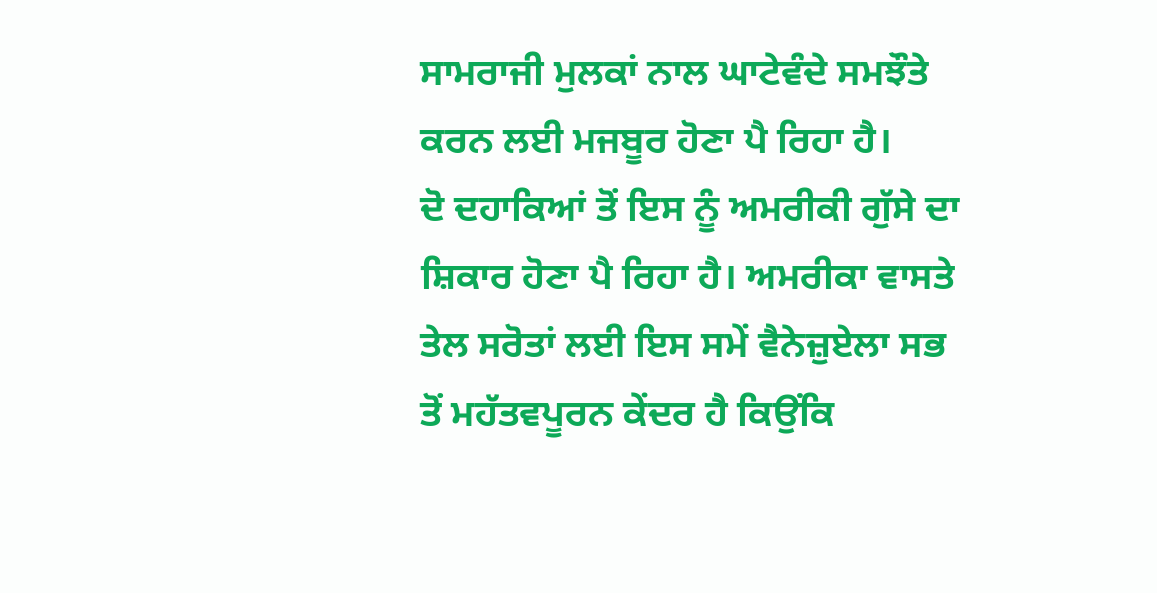ਸਾਮਰਾਜੀ ਮੁਲਕਾਂ ਨਾਲ ਘਾਟੇਵੰਦੇ ਸਮਝੌਤੇ ਕਰਨ ਲਈ ਮਜਬੂਰ ਹੋਣਾ ਪੈ ਰਿਹਾ ਹੈ।
ਦੋ ਦਹਾਕਿਆਂ ਤੋਂ ਇਸ ਨੂੰ ਅਮਰੀਕੀ ਗੁੱਸੇ ਦਾ ਸ਼ਿਕਾਰ ਹੋਣਾ ਪੈ ਰਿਹਾ ਹੈ। ਅਮਰੀਕਾ ਵਾਸਤੇ ਤੇਲ ਸਰੋਤਾਂ ਲਈ ਇਸ ਸਮੇਂ ਵੈਨੇਜ਼ੁਏਲਾ ਸਭ ਤੋਂ ਮਹੱਤਵਪੂਰਨ ਕੇਂਦਰ ਹੈ ਕਿਉਂਕਿ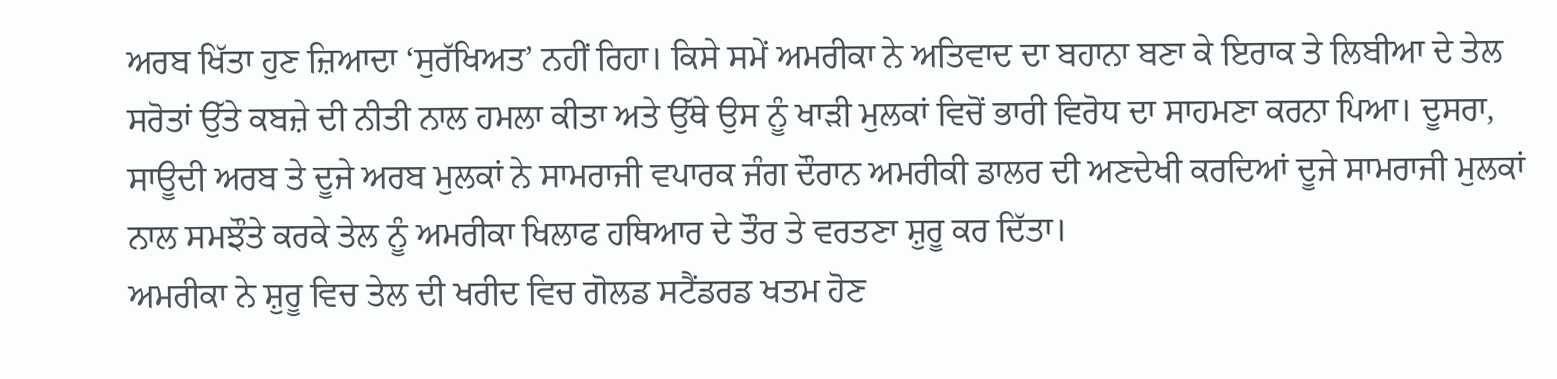ਅਰਬ ਖਿੱਤਾ ਹੁਣ ਜ਼ਿਆਦਾ ‘ਸੁਰੱਖਿਅਤ’ ਨਹੀਂ ਰਿਹਾ। ਕਿਸੇ ਸਮੇਂ ਅਮਰੀਕਾ ਨੇ ਅਤਿਵਾਦ ਦਾ ਬਹਾਨਾ ਬਣਾ ਕੇ ਇਰਾਕ ਤੇ ਲਿਬੀਆ ਦੇ ਤੇਲ ਸਰੋਤਾਂ ਉੱਤੇ ਕਬਜ਼ੇ ਦੀ ਨੀਤੀ ਨਾਲ ਹਮਲਾ ਕੀਤਾ ਅਤੇ ਉੱਥੇ ਉਸ ਨੂੰ ਖਾੜੀ ਮੁਲਕਾਂ ਵਿਚੋਂ ਭਾਰੀ ਵਿਰੋਧ ਦਾ ਸਾਹਮਣਾ ਕਰਨਾ ਪਿਆ। ਦੂਸਰਾ, ਸਾਊਦੀ ਅਰਬ ਤੇ ਦੂਜੇ ਅਰਬ ਮੁਲਕਾਂ ਨੇ ਸਾਮਰਾਜੀ ਵਪਾਰਕ ਜੰਗ ਦੌਰਾਨ ਅਮਰੀਕੀ ਡਾਲਰ ਦੀ ਅਣਦੇਖੀ ਕਰਦਿਆਂ ਦੂਜੇ ਸਾਮਰਾਜੀ ਮੁਲਕਾਂ ਨਾਲ ਸਮਝੌਤੇ ਕਰਕੇ ਤੇਲ ਨੂੰ ਅਮਰੀਕਾ ਖਿਲਾਫ ਹਥਿਆਰ ਦੇ ਤੌਰ ਤੇ ਵਰਤਣਾ ਸ਼ੁਰੂ ਕਰ ਦਿੱਤਾ।
ਅਮਰੀਕਾ ਨੇ ਸ਼ੁਰੂ ਵਿਚ ਤੇਲ ਦੀ ਖਰੀਦ ਵਿਚ ਗੋਲਡ ਸਟੈਂਡਰਡ ਖਤਮ ਹੋਣ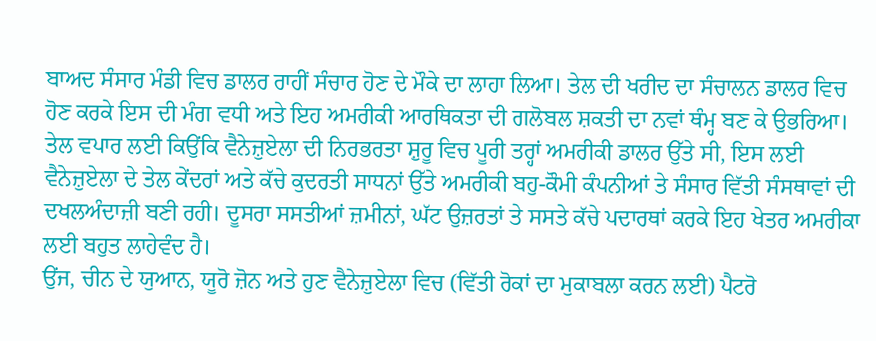ਬਾਅਦ ਸੰਸਾਰ ਮੰਡੀ ਵਿਚ ਡਾਲਰ ਰਾਹੀਂ ਸੰਚਾਰ ਹੋਣ ਦੇ ਮੌਕੇ ਦਾ ਲਾਹਾ ਲਿਆ। ਤੇਲ ਦੀ ਖਰੀਦ ਦਾ ਸੰਚਾਲਨ ਡਾਲਰ ਵਿਚ ਹੋਣ ਕਰਕੇ ਇਸ ਦੀ ਮੰਗ ਵਧੀ ਅਤੇ ਇਹ ਅਮਰੀਕੀ ਆਰਥਿਕਤਾ ਦੀ ਗਲੋਬਲ ਸ਼ਕਤੀ ਦਾ ਨਵਾਂ ਥੰਮ੍ਹ ਬਣ ਕੇ ਉਭਰਿਆ। ਤੇਲ ਵਪਾਰ ਲਈ ਕਿਉਂਕਿ ਵੈਨੇਜ਼ੁਏਲਾ ਦੀ ਨਿਰਭਰਤਾ ਸ਼ੁਰੂ ਵਿਚ ਪੂਰੀ ਤਰ੍ਹਾਂ ਅਮਰੀਕੀ ਡਾਲਰ ਉੱਤੇ ਸੀ, ਇਸ ਲਈ ਵੈਨੇਜ਼ੁਏਲਾ ਦੇ ਤੇਲ ਕੇਂਦਰਾਂ ਅਤੇ ਕੱਚੇ ਕੁਦਰਤੀ ਸਾਧਨਾਂ ਉੱਤੇ ਅਮਰੀਕੀ ਬਹੁ-ਕੌਮੀ ਕੰਪਨੀਆਂ ਤੇ ਸੰਸਾਰ ਵਿੱਤੀ ਸੰਸਥਾਵਾਂ ਦੀ ਦਖਲਅੰਦਾਜ਼ੀ ਬਣੀ ਰਹੀ। ਦੂਸਰਾ ਸਸਤੀਆਂ ਜ਼ਮੀਨਾਂ, ਘੱਟ ਉਜ਼ਰਤਾਂ ਤੇ ਸਸਤੇ ਕੱਚੇ ਪਦਾਰਥਾਂ ਕਰਕੇ ਇਹ ਖੇਤਰ ਅਮਰੀਕਾ ਲਈ ਬਹੁਤ ਲਾਹੇਵੰਦ ਹੈ।
ਉਂਜ, ਚੀਨ ਦੇ ਯੁਆਨ, ਯੂਰੋ ਜ਼ੋਨ ਅਤੇ ਹੁਣ ਵੈਨੇਜ਼ੁਏਲਾ ਵਿਚ (ਵਿੱਤੀ ਰੋਕਾਂ ਦਾ ਮੁਕਾਬਲਾ ਕਰਨ ਲਈ) ਪੈਟਰੋ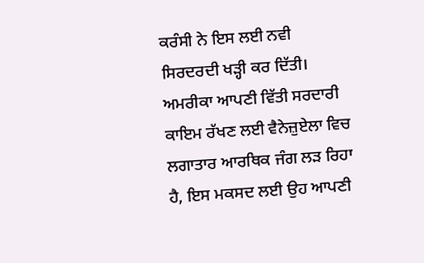ਕਰੰਸੀ ਨੇ ਇਸ ਲਈ ਨਵੀ ਸਿਰਦਰਦੀ ਖੜ੍ਹੀ ਕਰ ਦਿੱਤੀ। ਅਮਰੀਕਾ ਆਪਣੀ ਵਿੱਤੀ ਸਰਦਾਰੀ ਕਾਇਮ ਰੱਖਣ ਲਈ ਵੈਨੇਜ਼ੁਏਲਾ ਵਿਚ ਲਗਾਤਾਰ ਆਰਥਿਕ ਜੰਗ ਲੜ ਰਿਹਾ ਹੈ, ਇਸ ਮਕਸਦ ਲਈ ਉਹ ਆਪਣੀ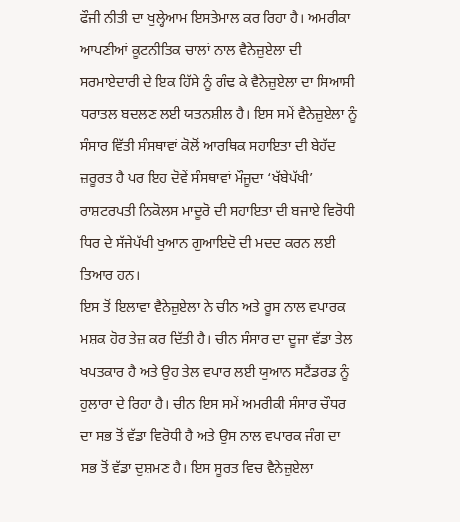ਫੌਜੀ ਨੀਤੀ ਦਾ ਖੁਲ੍ਹੇਆਮ ਇਸਤੇਮਾਲ ਕਰ ਰਿਹਾ ਹੈ। ਅਮਰੀਕਾ ਆਪਣੀਆਂ ਕੂਟਨੀਤਿਕ ਚਾਲਾਂ ਨਾਲ ਵੈਨੇਜ਼ੁਏਲਾ ਦੀ ਸਰਮਾਏਦਾਰੀ ਦੇ ਇਕ ਹਿੱਸੇ ਨੂੰ ਗੰਢ ਕੇ ਵੈਨੇਜ਼ੁਏਲਾ ਦਾ ਸਿਆਸੀ ਧਰਾਤਲ ਬਦਲਣ ਲਈ ਯਤਨਸ਼ੀਲ ਹੈ। ਇਸ ਸਮੇਂ ਵੈਨੇਜ਼ੁਏਲਾ ਨੂੰ ਸੰਸਾਰ ਵਿੱਤੀ ਸੰਸਥਾਵਾਂ ਕੋਲੋਂ ਆਰਥਿਕ ਸਹਾਇਤਾ ਦੀ ਬੇਹੱਦ ਜ਼ਰੂਰਤ ਹੈ ਪਰ ਇਹ ਦੋਵੇਂ ਸੰਸਥਾਵਾਂ ਮੌਜੂਦਾ ‘ਖੱਬੇਪੱਖੀ’ ਰਾਸ਼ਟਰਪਤੀ ਨਿਕੋਲਸ ਮਾਦੂਰੋ ਦੀ ਸਹਾਇਤਾ ਦੀ ਬਜਾਏ ਵਿਰੋਧੀ ਧਿਰ ਦੇ ਸੱਜੇਪੱਖੀ ਖੁਆਨ ਗੁਆਇਦੋ ਦੀ ਮਦਦ ਕਰਨ ਲਈ ਤਿਆਰ ਹਨ।
ਇਸ ਤੋਂ ਇਲਾਵਾ ਵੈਨੇਜ਼ੁਏਲਾ ਨੇ ਚੀਨ ਅਤੇ ਰੂਸ ਨਾਲ ਵਪਾਰਕ ਮਸ਼ਕ ਹੋਰ ਤੇਜ਼ ਕਰ ਦਿੱਤੀ ਹੈ। ਚੀਨ ਸੰਸਾਰ ਦਾ ਦੂਜਾ ਵੱਡਾ ਤੇਲ ਖਪਤਕਾਰ ਹੈ ਅਤੇ ਉਹ ਤੇਲ ਵਪਾਰ ਲਈ ਯੁਆਨ ਸਟੈਂਡਰਡ ਨੂੰ ਹੁਲਾਰਾ ਦੇ ਰਿਹਾ ਹੈ। ਚੀਨ ਇਸ ਸਮੇਂ ਅਮਰੀਕੀ ਸੰਸਾਰ ਚੌਧਰ ਦਾ ਸਭ ਤੋਂ ਵੱਡਾ ਵਿਰੋਧੀ ਹੈ ਅਤੇ ਉਸ ਨਾਲ ਵਪਾਰਕ ਜੰਗ ਦਾ ਸਭ ਤੋਂ ਵੱਡਾ ਦੁਸ਼ਮਣ ਹੈ। ਇਸ ਸੂਰਤ ਵਿਚ ਵੈਨੇਜ਼ੁਏਲਾ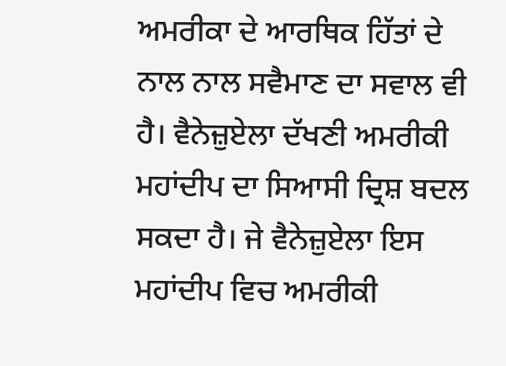ਅਮਰੀਕਾ ਦੇ ਆਰਥਿਕ ਹਿੱਤਾਂ ਦੇ ਨਾਲ ਨਾਲ ਸਵੈਮਾਣ ਦਾ ਸਵਾਲ ਵੀ ਹੈ। ਵੈਨੇਜ਼ੁਏਲਾ ਦੱਖਣੀ ਅਮਰੀਕੀ ਮਹਾਂਦੀਪ ਦਾ ਸਿਆਸੀ ਦ੍ਰਿਸ਼ ਬਦਲ ਸਕਦਾ ਹੈ। ਜੇ ਵੈਨੇਜ਼ੁਏਲਾ ਇਸ ਮਹਾਂਦੀਪ ਵਿਚ ਅਮਰੀਕੀ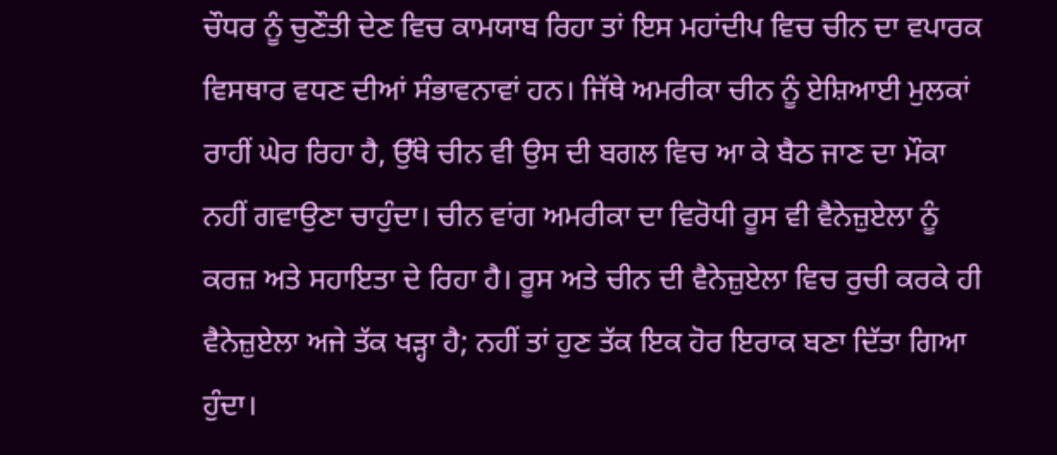ਚੌਧਰ ਨੂੰ ਚੁਣੌਤੀ ਦੇਣ ਵਿਚ ਕਾਮਯਾਬ ਰਿਹਾ ਤਾਂ ਇਸ ਮਹਾਂਦੀਪ ਵਿਚ ਚੀਨ ਦਾ ਵਪਾਰਕ ਵਿਸਥਾਰ ਵਧਣ ਦੀਆਂ ਸੰਭਾਵਨਾਵਾਂ ਹਨ। ਜਿੱਥੇ ਅਮਰੀਕਾ ਚੀਨ ਨੂੰ ਏਸ਼ਿਆਈ ਮੁਲਕਾਂ ਰਾਹੀਂ ਘੇਰ ਰਿਹਾ ਹੈ, ਉੱਥੇ ਚੀਨ ਵੀ ਉਸ ਦੀ ਬਗਲ ਵਿਚ ਆ ਕੇ ਬੈਠ ਜਾਣ ਦਾ ਮੌਕਾ ਨਹੀਂ ਗਵਾਉਣਾ ਚਾਹੁੰਦਾ। ਚੀਨ ਵਾਂਗ ਅਮਰੀਕਾ ਦਾ ਵਿਰੋਧੀ ਰੂਸ ਵੀ ਵੈਨੇਜ਼ੁਏਲਾ ਨੂੰ ਕਰਜ਼ ਅਤੇ ਸਹਾਇਤਾ ਦੇ ਰਿਹਾ ਹੈ। ਰੂਸ ਅਤੇ ਚੀਨ ਦੀ ਵੈਨੇਜ਼ੁਏਲਾ ਵਿਚ ਰੁਚੀ ਕਰਕੇ ਹੀ ਵੈਨੇਜ਼ੁਏਲਾ ਅਜੇ ਤੱਕ ਖੜ੍ਹਾ ਹੈ; ਨਹੀਂ ਤਾਂ ਹੁਣ ਤੱਕ ਇਕ ਹੋਰ ਇਰਾਕ ਬਣਾ ਦਿੱਤਾ ਗਿਆ ਹੁੰਦਾ।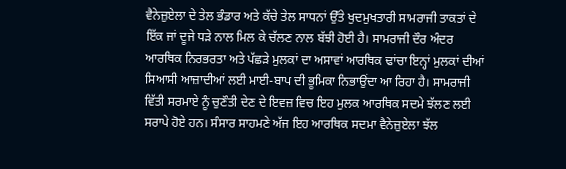ਵੈਨੇਜ਼ੁਏਲਾ ਦੇ ਤੇਲ ਭੰਡਾਰ ਅਤੇ ਕੱਚੇ ਤੇਲ ਸਾਧਨਾਂ ਉੱਤੇ ਖੁਦਮੁਖਤਾਰੀ ਸਾਮਰਾਜੀ ਤਾਕਤਾਂ ਦੇ ਇੱਕ ਜਾਂ ਦੂਜੇ ਧੜੇ ਨਾਲ ਮਿਲ ਕੇ ਚੱਲਣ ਨਾਲ ਬੱਝੀ ਹੋਈ ਹੈ। ਸਾਮਰਾਜੀ ਦੌਰ ਅੰਦਰ ਆਰਥਿਕ ਨਿਰਭਰਤਾ ਅਤੇ ਪੱਛੜੇ ਮੁਲਕਾਂ ਦਾ ਅਸਾਵਾਂ ਆਰਥਿਕ ਢਾਂਚਾ ਇਨ੍ਹਾਂ ਮੁਲਕਾਂ ਦੀਆਂ ਸਿਆਸੀ ਆਜ਼ਾਦੀਆਂ ਲਈ ਮਾਈ-ਬਾਪ ਦੀ ਭੂਮਿਕਾ ਨਿਭਾਉਂਦਾ ਆ ਰਿਹਾ ਹੈ। ਸਾਮਰਾਜੀ ਵਿੱਤੀ ਸਰਮਾਏ ਨੂੰ ਚੁਣੌਤੀ ਦੇਣ ਦੇ ਇਵਜ਼ ਵਿਚ ਇਹ ਮੁਲਕ ਆਰਥਿਕ ਸਦਮੇ ਝੱਲਣ ਲਈ ਸਰਾਪੇ ਹੋਏ ਹਨ। ਸੰਸਾਰ ਸਾਹਮਣੇ ਅੱਜ ਇਹ ਆਰਥਿਕ ਸਦਮਾ ਵੈਨੇਜ਼ੁਏਲਾ ਝੱਲ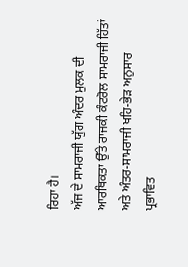ਰਿਹਾ ਹੈ।
ਅੱਜ ਦੇ ਸਾਮਰਾਜੀ ਯੁੱਗ ਅੰਦਰ ਮੁਲਕ ਦੀ ਆਰਥਿਕਤਾ ਉੱਤੇ ਰਾਜਕੀ ਕੰਟਰੋਲ ਸਾਮਰਾਜੀ ਹਿੱਤਾਂ ਅਤੇ ਅੰਤਰ-ਸਾਮਰਾਜੀ ਖਹਿ-ਭੇੜ ਅਨੁਸਾਰ ਪ੍ਰਭਾਵਿਤ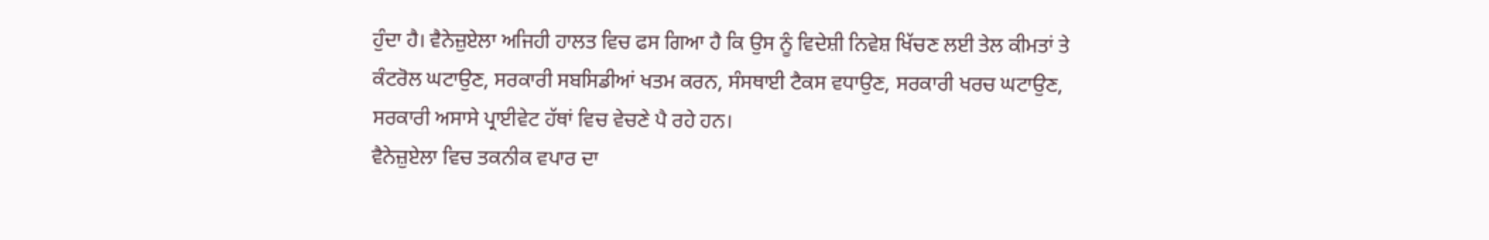ਹੁੰਦਾ ਹੈ। ਵੈਨੇਜ਼ੁਏਲਾ ਅਜਿਹੀ ਹਾਲਤ ਵਿਚ ਫਸ ਗਿਆ ਹੈ ਕਿ ਉਸ ਨੂੰ ਵਿਦੇਸ਼ੀ ਨਿਵੇਸ਼ ਖਿੱਚਣ ਲਈ ਤੇਲ ਕੀਮਤਾਂ ਤੇ ਕੰਟਰੋਲ ਘਟਾਉਣ, ਸਰਕਾਰੀ ਸਬਸਿਡੀਆਂ ਖਤਮ ਕਰਨ, ਸੰਸਥਾਈ ਟੈਕਸ ਵਧਾਉਣ, ਸਰਕਾਰੀ ਖਰਚ ਘਟਾਉਣ, ਸਰਕਾਰੀ ਅਸਾਸੇ ਪ੍ਰਾਈਵੇਟ ਹੱਥਾਂ ਵਿਚ ਵੇਚਣੇ ਪੈ ਰਹੇ ਹਨ।
ਵੈਨੇਜ਼ੁਏਲਾ ਵਿਚ ਤਕਨੀਕ ਵਪਾਰ ਦਾ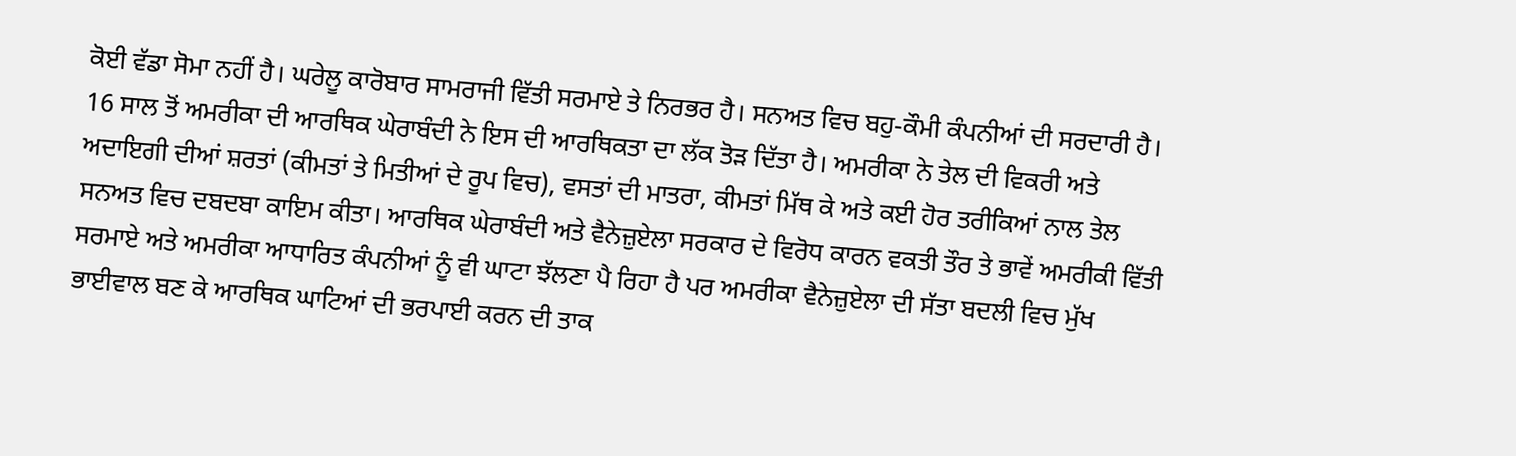ਕੋਈ ਵੱਡਾ ਸੋਮਾ ਨਹੀਂ ਹੈ। ਘਰੇਲੂ ਕਾਰੋਬਾਰ ਸਾਮਰਾਜੀ ਵਿੱਤੀ ਸਰਮਾਏ ਤੇ ਨਿਰਭਰ ਹੈ। ਸਨਅਤ ਵਿਚ ਬਹੁ-ਕੌਮੀ ਕੰਪਨੀਆਂ ਦੀ ਸਰਦਾਰੀ ਹੈ। 16 ਸਾਲ ਤੋਂ ਅਮਰੀਕਾ ਦੀ ਆਰਥਿਕ ਘੇਰਾਬੰਦੀ ਨੇ ਇਸ ਦੀ ਆਰਥਿਕਤਾ ਦਾ ਲੱਕ ਤੋੜ ਦਿੱਤਾ ਹੈ। ਅਮਰੀਕਾ ਨੇ ਤੇਲ ਦੀ ਵਿਕਰੀ ਅਤੇ ਅਦਾਇਗੀ ਦੀਆਂ ਸ਼ਰਤਾਂ (ਕੀਮਤਾਂ ਤੇ ਮਿਤੀਆਂ ਦੇ ਰੂਪ ਵਿਚ), ਵਸਤਾਂ ਦੀ ਮਾਤਰਾ, ਕੀਮਤਾਂ ਮਿੱਥ ਕੇ ਅਤੇ ਕਈ ਹੋਰ ਤਰੀਕਿਆਂ ਨਾਲ ਤੇਲ ਸਨਅਤ ਵਿਚ ਦਬਦਬਾ ਕਾਇਮ ਕੀਤਾ। ਆਰਥਿਕ ਘੇਰਾਬੰਦੀ ਅਤੇ ਵੈਨੇਜ਼ੁਏਲਾ ਸਰਕਾਰ ਦੇ ਵਿਰੋਧ ਕਾਰਨ ਵਕਤੀ ਤੌਰ ਤੇ ਭਾਵੇਂ ਅਮਰੀਕੀ ਵਿੱਤੀ ਸਰਮਾਏ ਅਤੇ ਅਮਰੀਕਾ ਆਧਾਰਿਤ ਕੰਪਨੀਆਂ ਨੂੰ ਵੀ ਘਾਟਾ ਝੱਲਣਾ ਪੈ ਰਿਹਾ ਹੈ ਪਰ ਅਮਰੀਕਾ ਵੈਨੇਜ਼ੁਏਲਾ ਦੀ ਸੱਤਾ ਬਦਲੀ ਵਿਚ ਮੁੱਖ ਭਾਈਵਾਲ ਬਣ ਕੇ ਆਰਥਿਕ ਘਾਟਿਆਂ ਦੀ ਭਰਪਾਈ ਕਰਨ ਦੀ ਤਾਕ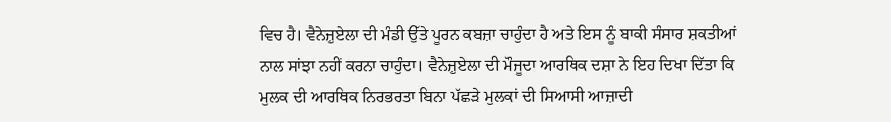ਵਿਚ ਹੈ। ਵੈਨੇਜ਼ੁਏਲਾ ਦੀ ਮੰਡੀ ਉੱਤੇ ਪੂਰਨ ਕਬਜ਼ਾ ਚਾਹੁੰਦਾ ਹੈ ਅਤੇ ਇਸ ਨੂੰ ਬਾਕੀ ਸੰਸਾਰ ਸ਼ਕਤੀਆਂ ਨਾਲ ਸਾਂਝਾ ਨਹੀਂ ਕਰਨਾ ਚਾਹੁੰਦਾ। ਵੈਨੇਜ਼ੁਏਲਾ ਦੀ ਮੌਜੂਦਾ ਆਰਥਿਕ ਦਸ਼ਾ ਨੇ ਇਹ ਦਿਖਾ ਦਿੱਤਾ ਕਿ ਮੁਲਕ ਦੀ ਆਰਥਿਕ ਨਿਰਭਰਤਾ ਬਿਨਾ ਪੱਛੜੇ ਮੁਲਕਾਂ ਦੀ ਸਿਆਸੀ ਆਜ਼ਾਦੀ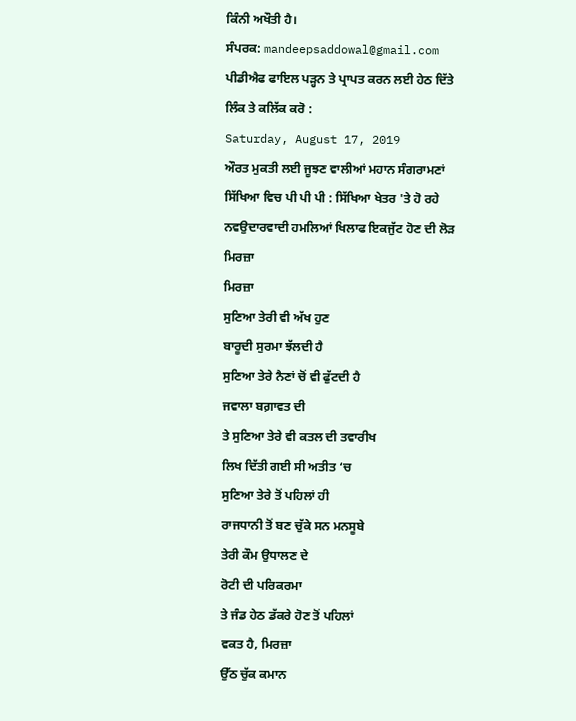ਕਿੰਨੀ ਅਖੌਤੀ ਹੈ।
ਸੰਪਰਕ: mandeepsaddowal@gmail.com
ਪੀਡੀਐਫ ਫਾਇਲ ਪੜ੍ਹਨ ਤੇ ਪ੍ਰਾਪਤ ਕਰਨ ਲਈ ਹੇਠ ਦਿੱਤੇ ਲਿੰਕ ਤੇ ਕਲਿੱਕ ਕਰੋ :
Saturday, August 17, 2019
ਔਰਤ ਮੁਕਤੀ ਲਈ ਜੂਝਣ ਵਾਲੀਆਂ ਮਹਾਨ ਸੰਗਰਾਮਣਾਂ
ਸਿੱਖਿਆ ਵਿਚ ਪੀ ਪੀ ਪੀ : ਸਿੱਖਿਆ ਖੇਤਰ 'ਤੇ ਹੋ ਰਹੇ ਨਵਉਦਾਰਵਾਦੀ ਹਮਲਿਆਂ ਖਿਲਾਫ ਇਕਜੁੱਟ ਹੋਣ ਦੀ ਲੋੜ
ਮਿਰਜ਼ਾ
ਮਿਰਜ਼ਾ
ਸੁਣਿਆ ਤੇਰੀ ਵੀ ਅੱਖ ਹੁਣ
ਬਾਰੂਦੀ ਸੁਰਮਾ ਝੱਲਦੀ ਹੈ
ਸੁਣਿਆ ਤੇਰੇ ਨੈਣਾਂ ਚੋਂ ਵੀ ਫੁੱਟਦੀ ਹੈ
ਜਵਾਲਾ ਬਗ਼ਾਵਤ ਦੀ
ਤੇ ਸੁਣਿਆ ਤੇਰੇ ਵੀ ਕਤਲ ਦੀ ਤਵਾਰੀਖ
ਲਿਖ ਦਿੱਤੀ ਗਈ ਸੀ ਅਤੀਤ ‘ਚ
ਸੁਣਿਆ ਤੇਰੇ ਤੋਂ ਪਹਿਲਾਂ ਹੀ
ਰਾਜਧਾਨੀ ਤੋਂ ਬਣ ਚੁੱਕੇ ਸਨ ਮਨਸੂਬੇ
ਤੇਰੀ ਕੌਮ ਉਧਾਲਣ ਦੇ
ਰੋਟੀ ਦੀ ਪਰਿਕਰਮਾ
ਤੇ ਜੰਡ ਹੇਠ ਡੱਕਰੇ ਹੋਣ ਤੋਂ ਪਹਿਲਾਂ
ਵਕਤ ਹੈ, ਮਿਰਜ਼ਾ
ਉੱਠ ਚੁੱਕ ਕਮਾਨ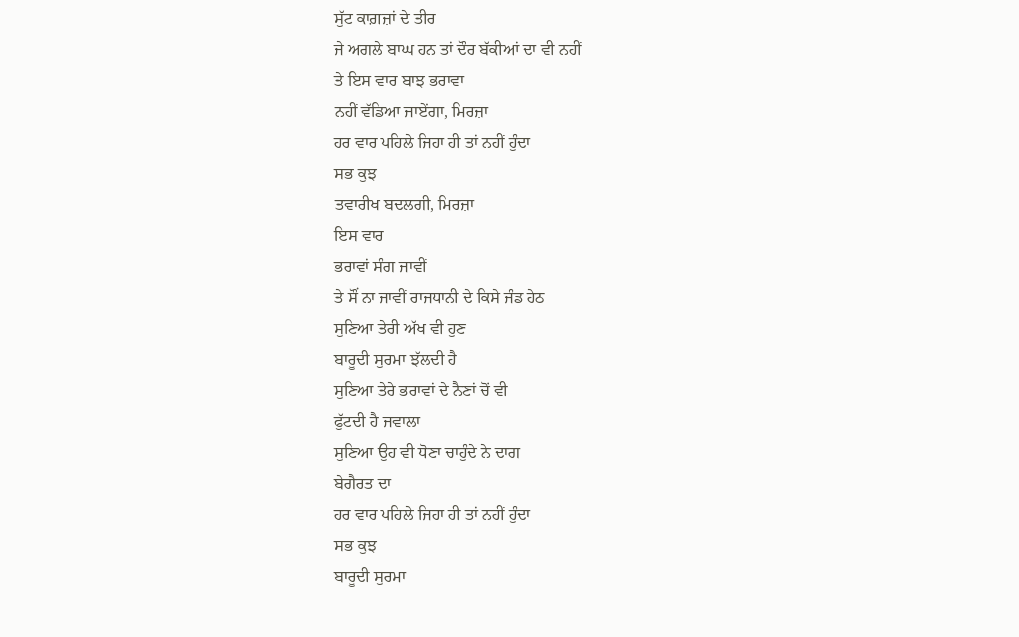ਸੁੱਟ ਕਾਗ਼ਜ਼ਾਂ ਦੇ ਤੀਰ
ਜੇ ਅਗਲੇ ਬਾਘ ਹਨ ਤਾਂ ਦੌਰ ਬੱਕੀਆਂ ਦਾ ਵੀ ਨਹੀਂ
ਤੇ ਇਸ ਵਾਰ ਬਾਝ ਭਰਾਵਾ
ਨਹੀਂ ਵੱਡਿਆ ਜਾਏਂਗਾ, ਮਿਰਜ਼ਾ
ਹਰ ਵਾਰ ਪਹਿਲੇ ਜਿਹਾ ਹੀ ਤਾਂ ਨਹੀਂ ਹੁੰਦਾ
ਸਭ ਕੁਝ
ਤਵਾਰੀਖ ਬਦਲਗੀ, ਮਿਰਜ਼ਾ
ਇਸ ਵਾਰ
ਭਰਾਵਾਂ ਸੰਗ ਜਾਵੀਂ
ਤੇ ਸੌਂ ਨਾ ਜਾਵੀਂ ਰਾਜਧਾਨੀ ਦੇ ਕਿਸੇ ਜੰਡ ਹੇਠ
ਸੁਣਿਆ ਤੇਰੀ ਅੱਖ ਵੀ ਹੁਣ
ਬਾਰੂਦੀ ਸੁਰਮਾ ਝੱਲਦੀ ਹੈ
ਸੁਣਿਆ ਤੇਰੇ ਭਰਾਵਾਂ ਦੇ ਨੈਣਾਂ ਚੋਂ ਵੀ
ਫੁੱਟਦੀ ਹੈ ਜਵਾਲਾ
ਸੁਣਿਆ ਉਹ ਵੀ ਧੋਣਾ ਚਾਹੁੰਦੇ ਨੇ ਦਾਗ
ਬੇਗੈਰਤ ਦਾ
ਹਰ ਵਾਰ ਪਹਿਲੇ ਜਿਹਾ ਹੀ ਤਾਂ ਨਹੀਂ ਹੁੰਦਾ
ਸਭ ਕੁਝ
ਬਾਰੂਦੀ ਸੁਰਮਾ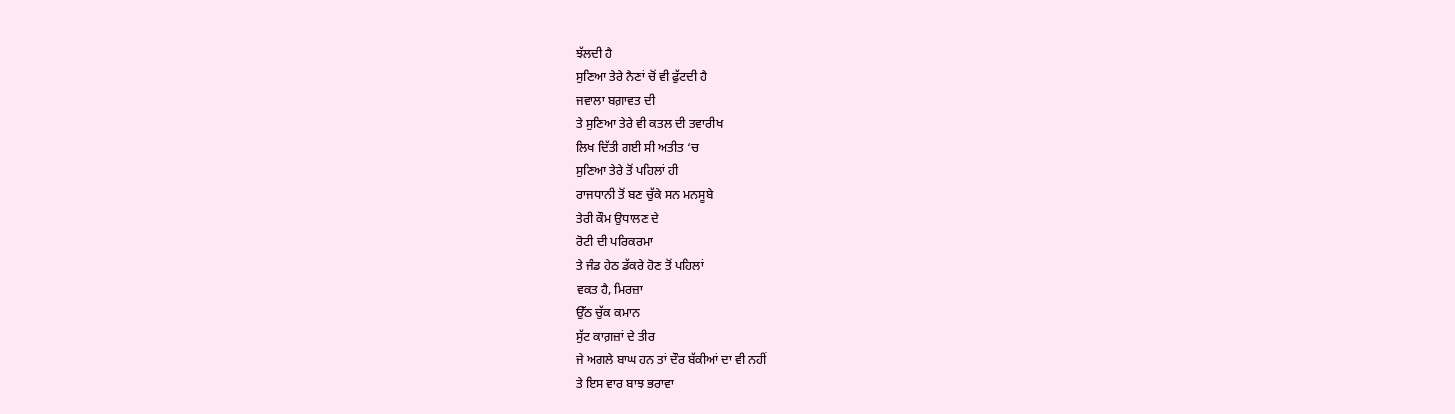ਝੱਲਦੀ ਹੈ
ਸੁਣਿਆ ਤੇਰੇ ਨੈਣਾਂ ਚੋਂ ਵੀ ਫੁੱਟਦੀ ਹੈ
ਜਵਾਲਾ ਬਗ਼ਾਵਤ ਦੀ
ਤੇ ਸੁਣਿਆ ਤੇਰੇ ਵੀ ਕਤਲ ਦੀ ਤਵਾਰੀਖ
ਲਿਖ ਦਿੱਤੀ ਗਈ ਸੀ ਅਤੀਤ ‘ਚ
ਸੁਣਿਆ ਤੇਰੇ ਤੋਂ ਪਹਿਲਾਂ ਹੀ
ਰਾਜਧਾਨੀ ਤੋਂ ਬਣ ਚੁੱਕੇ ਸਨ ਮਨਸੂਬੇ
ਤੇਰੀ ਕੌਮ ਉਧਾਲਣ ਦੇ
ਰੋਟੀ ਦੀ ਪਰਿਕਰਮਾ
ਤੇ ਜੰਡ ਹੇਠ ਡੱਕਰੇ ਹੋਣ ਤੋਂ ਪਹਿਲਾਂ
ਵਕਤ ਹੈ, ਮਿਰਜ਼ਾ
ਉੱਠ ਚੁੱਕ ਕਮਾਨ
ਸੁੱਟ ਕਾਗ਼ਜ਼ਾਂ ਦੇ ਤੀਰ
ਜੇ ਅਗਲੇ ਬਾਘ ਹਨ ਤਾਂ ਦੌਰ ਬੱਕੀਆਂ ਦਾ ਵੀ ਨਹੀਂ
ਤੇ ਇਸ ਵਾਰ ਬਾਝ ਭਰਾਵਾ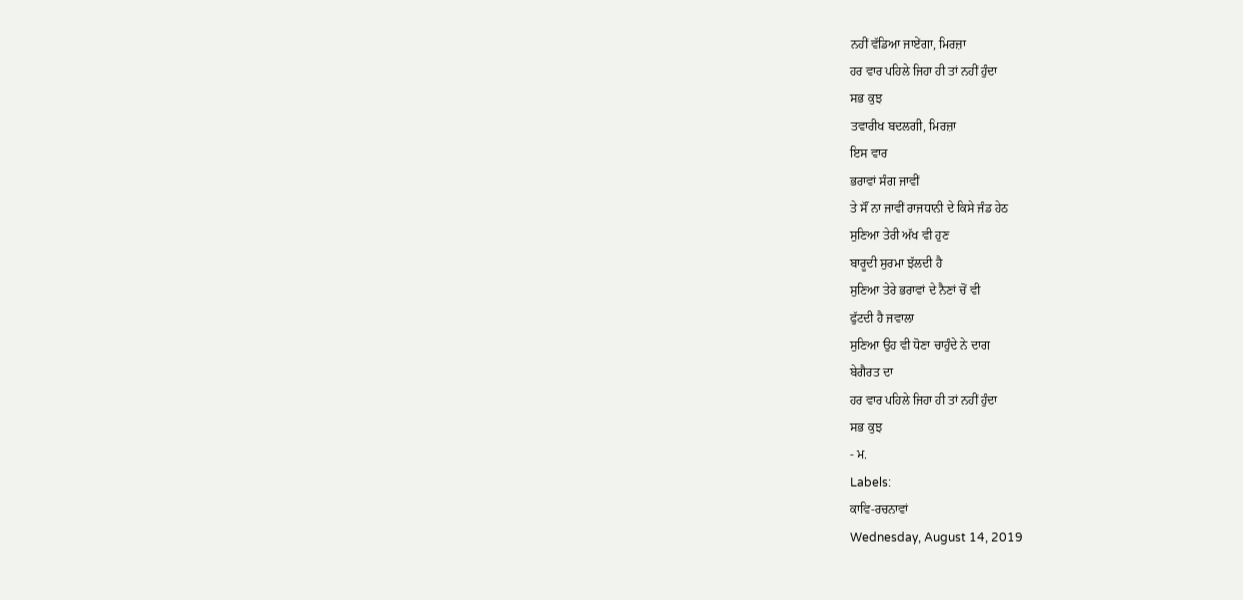ਨਹੀਂ ਵੱਡਿਆ ਜਾਏਂਗਾ, ਮਿਰਜ਼ਾ
ਹਰ ਵਾਰ ਪਹਿਲੇ ਜਿਹਾ ਹੀ ਤਾਂ ਨਹੀਂ ਹੁੰਦਾ
ਸਭ ਕੁਝ
ਤਵਾਰੀਖ ਬਦਲਗੀ, ਮਿਰਜ਼ਾ
ਇਸ ਵਾਰ
ਭਰਾਵਾਂ ਸੰਗ ਜਾਵੀਂ
ਤੇ ਸੌਂ ਨਾ ਜਾਵੀਂ ਰਾਜਧਾਨੀ ਦੇ ਕਿਸੇ ਜੰਡ ਹੇਠ
ਸੁਣਿਆ ਤੇਰੀ ਅੱਖ ਵੀ ਹੁਣ
ਬਾਰੂਦੀ ਸੁਰਮਾ ਝੱਲਦੀ ਹੈ
ਸੁਣਿਆ ਤੇਰੇ ਭਰਾਵਾਂ ਦੇ ਨੈਣਾਂ ਚੋਂ ਵੀ
ਫੁੱਟਦੀ ਹੈ ਜਵਾਲਾ
ਸੁਣਿਆ ਉਹ ਵੀ ਧੋਣਾ ਚਾਹੁੰਦੇ ਨੇ ਦਾਗ
ਬੇਗੈਰਤ ਦਾ
ਹਰ ਵਾਰ ਪਹਿਲੇ ਜਿਹਾ ਹੀ ਤਾਂ ਨਹੀਂ ਹੁੰਦਾ
ਸਭ ਕੁਝ
- ਮ.
Labels:
ਕਾਵਿ-ਰਚਨਾਵਾਂ
Wednesday, August 14, 2019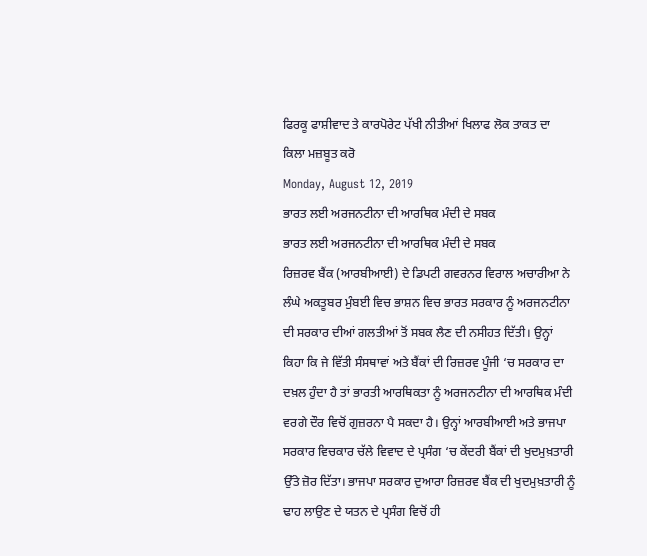ਫਿਰਕੂ ਫਾਸ਼ੀਵਾਦ ਤੇ ਕਾਰਪੋਰੇਟ ਪੱਖੀ ਨੀਤੀਆਂ ਖਿਲਾਫ ਲੋਕ ਤਾਕਤ ਦਾ ਕਿਲਾ ਮਜ਼ਬੂਤ ਕਰੋ
Monday, August 12, 2019
ਭਾਰਤ ਲਈ ਅਰਜਨਟੀਨਾ ਦੀ ਆਰਥਿਕ ਮੰਦੀ ਦੇ ਸਬਕ
ਭਾਰਤ ਲਈ ਅਰਜਨਟੀਨਾ ਦੀ ਆਰਥਿਕ ਮੰਦੀ ਦੇ ਸਬਕ
ਰਿਜ਼ਰਵ ਬੈਂਕ (ਆਰਬੀਆਈ) ਦੇ ਡਿਪਟੀ ਗਵਰਨਰ ਵਿਰਾਲ ਅਚਾਰੀਆ ਨੇ ਲੰਘੇ ਅਕਤੂਬਰ ਮੁੰਬਈ ਵਿਚ ਭਾਸ਼ਨ ਵਿਚ ਭਾਰਤ ਸਰਕਾਰ ਨੂੰ ਅਰਜਨਟੀਨਾ ਦੀ ਸਰਕਾਰ ਦੀਆਂ ਗਲਤੀਆਂ ਤੋਂ ਸਬਕ ਲੈਣ ਦੀ ਨਸੀਹਤ ਦਿੱਤੀ। ਉਨ੍ਹਾਂ ਕਿਹਾ ਕਿ ਜੇ ਵਿੱਤੀ ਸੰਸਥਾਵਾਂ ਅਤੇ ਬੈਂਕਾਂ ਦੀ ਰਿਜ਼ਰਵ ਪੂੰਜੀ ‘ਚ ਸਰਕਾਰ ਦਾ ਦਖ਼ਲ ਹੁੰਦਾ ਹੈ ਤਾਂ ਭਾਰਤੀ ਆਰਥਿਕਤਾ ਨੂੰ ਅਰਜਨਟੀਨਾ ਦੀ ਆਰਥਿਕ ਮੰਦੀ ਵਰਗੇ ਦੌਰ ਵਿਚੋਂ ਗੁਜ਼ਰਨਾ ਪੈ ਸਕਦਾ ਹੈ। ਉਨ੍ਹਾਂ ਆਰਬੀਆਈ ਅਤੇ ਭਾਜਪਾ ਸਰਕਾਰ ਵਿਚਕਾਰ ਚੱਲੇ ਵਿਵਾਦ ਦੇ ਪ੍ਰਸੰਗ ‘ਚ ਕੇਂਦਰੀ ਬੈਂਕਾਂ ਦੀ ਖੁਦਮੁਖ਼ਤਾਰੀ ਉੱਤੇ ਜ਼ੋਰ ਦਿੱਤਾ। ਭਾਜਪਾ ਸਰਕਾਰ ਦੁਆਰਾ ਰਿਜ਼ਰਵ ਬੈਂਕ ਦੀ ਖੁਦਮੁਖ਼ਤਾਰੀ ਨੂੰ ਢਾਹ ਲਾਉਣ ਦੇ ਯਤਨ ਦੇ ਪ੍ਰਸੰਗ ਵਿਚੋਂ ਹੀ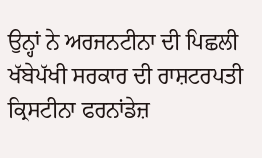ਉਨ੍ਹਾਂ ਨੇ ਅਰਜਨਟੀਨਾ ਦੀ ਪਿਛਲੀ ਖੱਬੇਪੱਖੀ ਸਰਕਾਰ ਦੀ ਰਾਸ਼ਟਰਪਤੀ ਕ੍ਰਿਸਟੀਨਾ ਫਰਨਾਂਡੇਜ਼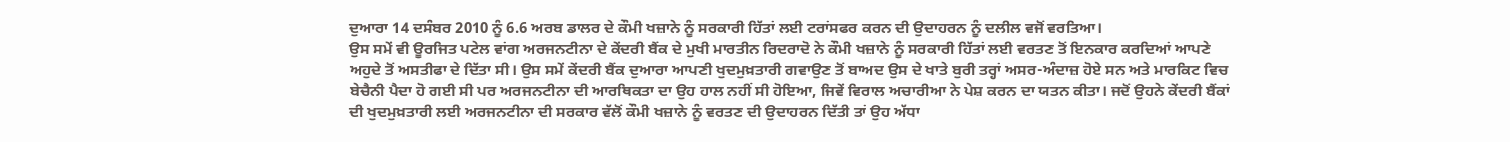ਦੁਆਰਾ 14 ਦਸੰਬਰ 2010 ਨੂੰ 6.6 ਅਰਬ ਡਾਲਰ ਦੇ ਕੌਮੀ ਖਜ਼ਾਨੇ ਨੂੰ ਸਰਕਾਰੀ ਹਿੱਤਾਂ ਲਈ ਟਰਾਂਸਫਰ ਕਰਨ ਦੀ ਉਦਾਹਰਨ ਨੂੰ ਦਲੀਲ ਵਜੋਂ ਵਰਤਿਆ।
ਉਸ ਸਮੇਂ ਵੀ ਊਰਜਿਤ ਪਟੇਲ ਵਾਂਗ ਅਰਜਨਟੀਨਾ ਦੇ ਕੇਂਦਰੀ ਬੈਂਕ ਦੇ ਮੁਖੀ ਮਾਰਤੀਨ ਰਿਦਰਾਦੋ ਨੇ ਕੌਮੀ ਖਜ਼ਾਨੇ ਨੂੰ ਸਰਕਾਰੀ ਹਿੱਤਾਂ ਲਈ ਵਰਤਣ ਤੋਂ ਇਨਕਾਰ ਕਰਦਿਆਂ ਆਪਣੇ ਅਹੁਦੇ ਤੋਂ ਅਸਤੀਫਾ ਦੇ ਦਿੱਤਾ ਸੀ। ਉਸ ਸਮੇਂ ਕੇਂਦਰੀ ਬੈਂਕ ਦੁਆਰਾ ਆਪਣੀ ਖੁਦਮੁਖ਼ਤਾਰੀ ਗਵਾਉਣ ਤੋਂ ਬਾਅਦ ਉਸ ਦੇ ਖਾਤੇ ਬੁਰੀ ਤਰ੍ਹਾਂ ਅਸਰ-ਅੰਦਾਜ਼ ਹੋਏ ਸਨ ਅਤੇ ਮਾਰਕਿਟ ਵਿਚ ਬੇਚੈਨੀ ਪੈਦਾ ਹੋ ਗਈ ਸੀ ਪਰ ਅਰਜਨਟੀਨਾ ਦੀ ਆਰਥਿਕਤਾ ਦਾ ਉਹ ਹਾਲ ਨਹੀਂ ਸੀ ਹੋਇਆ, ਜਿਵੇਂ ਵਿਰਾਲ ਅਚਾਰੀਆ ਨੇ ਪੇਸ਼ ਕਰਨ ਦਾ ਯਤਨ ਕੀਤਾ। ਜਦੋਂ ਉਹਨੇ ਕੇਂਦਰੀ ਬੈਂਕਾਂ ਦੀ ਖੁਦਮੁਖ਼ਤਾਰੀ ਲਈ ਅਰਜਨਟੀਨਾ ਦੀ ਸਰਕਾਰ ਵੱਲੋਂ ਕੌਮੀ ਖਜ਼ਾਨੇ ਨੂੰ ਵਰਤਣ ਦੀ ਉਦਾਹਰਨ ਦਿੱਤੀ ਤਾਂ ਉਹ ਅੱਧਾ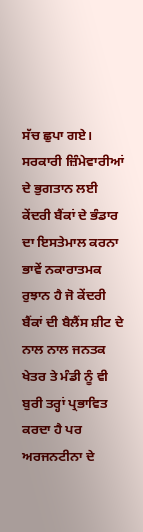ਸੱਚ ਛੁਪਾ ਗਏ। ਸਰਕਾਰੀ ਜ਼ਿੰਮੇਵਾਰੀਆਂ ਦੇ ਭੁਗਤਾਨ ਲਈ ਕੇਂਦਰੀ ਬੈਂਕਾਂ ਦੇ ਭੰਡਾਰ ਦਾ ਇਸਤੇਮਾਲ ਕਰਨਾ ਭਾਵੇਂ ਨਕਾਰਾਤਮਕ ਰੁਝਾਨ ਹੈ ਜੋ ਕੇਂਦਰੀ ਬੈਂਕਾਂ ਦੀ ਬੈਲੈਂਸ ਸ਼ੀਟ ਦੇ ਨਾਲ ਨਾਲ ਜਨਤਕ ਖੇਤਰ ਤੇ ਮੰਡੀ ਨੂੰ ਵੀ ਬੁਰੀ ਤਰ੍ਹਾਂ ਪ੍ਰਭਾਵਿਤ ਕਰਦਾ ਹੈ ਪਰ ਅਰਜਨਟੀਨਾ ਦੇ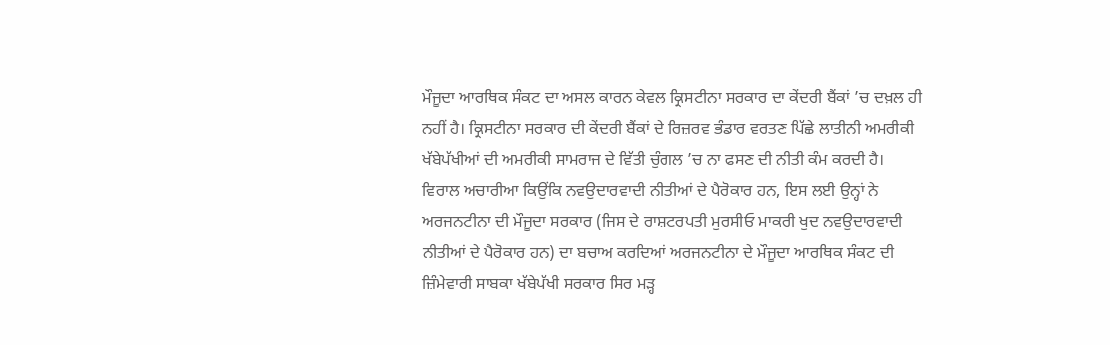ਮੌਜੂਦਾ ਆਰਥਿਕ ਸੰਕਟ ਦਾ ਅਸਲ ਕਾਰਨ ਕੇਵਲ ਕ੍ਰਿਸਟੀਨਾ ਸਰਕਾਰ ਦਾ ਕੇਂਦਰੀ ਬੈਂਕਾਂ ’ਚ ਦਖ਼ਲ ਹੀ ਨਹੀਂ ਹੈ। ਕ੍ਰਿਸਟੀਨਾ ਸਰਕਾਰ ਦੀ ਕੇਂਦਰੀ ਬੈਂਕਾਂ ਦੇ ਰਿਜ਼ਰਵ ਭੰਡਾਰ ਵਰਤਣ ਪਿੱਛੇ ਲਾਤੀਨੀ ਅਮਰੀਕੀ ਖੱਬੇਪੱਖੀਆਂ ਦੀ ਅਮਰੀਕੀ ਸਾਮਰਾਜ ਦੇ ਵਿੱਤੀ ਚੁੰਗਲ ’ਚ ਨਾ ਫਸਣ ਦੀ ਨੀਤੀ ਕੰਮ ਕਰਦੀ ਹੈ।
ਵਿਰਾਲ ਅਚਾਰੀਆ ਕਿਉਂਕਿ ਨਵਉਦਾਰਵਾਦੀ ਨੀਤੀਆਂ ਦੇ ਪੈਰੋਕਾਰ ਹਨ, ਇਸ ਲਈ ਉਨ੍ਹਾਂ ਨੇ ਅਰਜਨਟੀਨਾ ਦੀ ਮੌਜੂਦਾ ਸਰਕਾਰ (ਜਿਸ ਦੇ ਰਾਸ਼ਟਰਪਤੀ ਮੁਰਸੀਓ ਮਾਕਰੀ ਖੁਦ ਨਵਉਦਾਰਵਾਦੀ ਨੀਤੀਆਂ ਦੇ ਪੈਰੋਕਾਰ ਹਨ) ਦਾ ਬਚਾਅ ਕਰਦਿਆਂ ਅਰਜਨਟੀਨਾ ਦੇ ਮੌਜੂਦਾ ਆਰਥਿਕ ਸੰਕਟ ਦੀ ਜ਼ਿੰਮੇਵਾਰੀ ਸਾਬਕਾ ਖੱਬੇਪੱਖੀ ਸਰਕਾਰ ਸਿਰ ਮੜ੍ਹ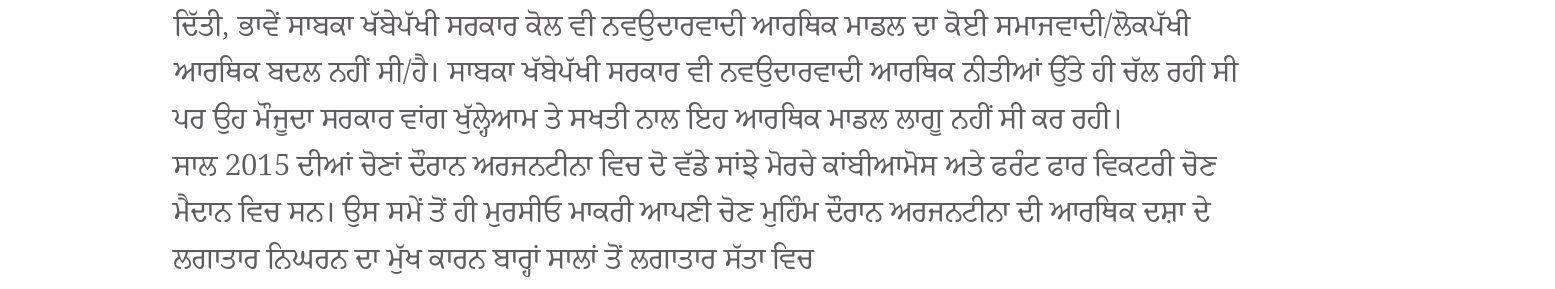ਦਿੱਤੀ, ਭਾਵੇਂ ਸਾਬਕਾ ਖੱਬੇਪੱਖੀ ਸਰਕਾਰ ਕੋਲ ਵੀ ਨਵਉਦਾਰਵਾਦੀ ਆਰਥਿਕ ਮਾਡਲ ਦਾ ਕੋਈ ਸਮਾਜਵਾਦੀ/ਲੋਕਪੱਖੀ ਆਰਥਿਕ ਬਦਲ ਨਹੀਂ ਸੀ/ਹੈ। ਸਾਬਕਾ ਖੱਬੇਪੱਖੀ ਸਰਕਾਰ ਵੀ ਨਵਉਦਾਰਵਾਦੀ ਆਰਥਿਕ ਨੀਤੀਆਂ ਉੱਤੇ ਹੀ ਚੱਲ ਰਹੀ ਸੀ ਪਰ ਉਹ ਮੌਜੂਦਾ ਸਰਕਾਰ ਵਾਂਗ ਖੁੱਲ੍ਹੇਆਮ ਤੇ ਸਖਤੀ ਨਾਲ ਇਹ ਆਰਥਿਕ ਮਾਡਲ ਲਾਗੂ ਨਹੀਂ ਸੀ ਕਰ ਰਹੀ।
ਸਾਲ 2015 ਦੀਆਂ ਚੋਣਾਂ ਦੌਰਾਨ ਅਰਜਨਟੀਨਾ ਵਿਚ ਦੋ ਵੱਡੇ ਸਾਂਝੇ ਮੋਰਚੇ ਕਾਂਬੀਆਮੋਸ ਅਤੇ ਫਰੰਟ ਫਾਰ ਵਿਕਟਰੀ ਚੋਣ ਮੈਦਾਨ ਵਿਚ ਸਨ। ਉਸ ਸਮੇਂ ਤੋਂ ਹੀ ਮੁਰਸੀਓ ਮਾਕਰੀ ਆਪਣੀ ਚੋਣ ਮੁਹਿੰਮ ਦੌਰਾਨ ਅਰਜਨਟੀਨਾ ਦੀ ਆਰਥਿਕ ਦਸ਼ਾ ਦੇ ਲਗਾਤਾਰ ਨਿਘਰਨ ਦਾ ਮੁੱਖ ਕਾਰਨ ਬਾਰ੍ਹਾਂ ਸਾਲਾਂ ਤੋਂ ਲਗਾਤਾਰ ਸੱਤਾ ਵਿਚ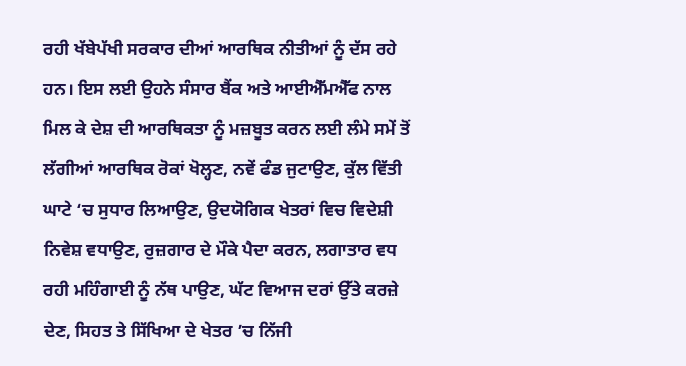ਰਹੀ ਖੱਬੇਪੱਖੀ ਸਰਕਾਰ ਦੀਆਂ ਆਰਥਿਕ ਨੀਤੀਆਂ ਨੂੰ ਦੱਸ ਰਹੇ ਹਨ। ਇਸ ਲਈ ਉਹਨੇ ਸੰਸਾਰ ਬੈਂਕ ਅਤੇ ਆਈਐੱਮਐੱਫ ਨਾਲ ਮਿਲ ਕੇ ਦੇਸ਼ ਦੀ ਆਰਥਿਕਤਾ ਨੂੰ ਮਜ਼ਬੂਤ ਕਰਨ ਲਈ ਲੰਮੇ ਸਮੇਂ ਤੋਂ ਲੱਗੀਆਂ ਆਰਥਿਕ ਰੋਕਾਂ ਖੋਲ੍ਹਣ, ਨਵੇਂ ਫੰਡ ਜੁਟਾਉਣ, ਕੁੱਲ ਵਿੱਤੀ ਘਾਟੇ ‘ਚ ਸੁਧਾਰ ਲਿਆਉਣ, ਉਦਯੋਗਿਕ ਖੇਤਰਾਂ ਵਿਚ ਵਿਦੇਸ਼ੀ ਨਿਵੇਸ਼ ਵਧਾਉਣ, ਰੁਜ਼ਗਾਰ ਦੇ ਮੌਕੇ ਪੈਦਾ ਕਰਨ, ਲਗਾਤਾਰ ਵਧ ਰਹੀ ਮਹਿੰਗਾਈ ਨੂੰ ਨੱਥ ਪਾਉਣ, ਘੱਟ ਵਿਆਜ ਦਰਾਂ ਉੱਤੇ ਕਰਜ਼ੇ ਦੇਣ, ਸਿਹਤ ਤੇ ਸਿੱਖਿਆ ਦੇ ਖੇਤਰ ’ਚ ਨਿੱਜੀ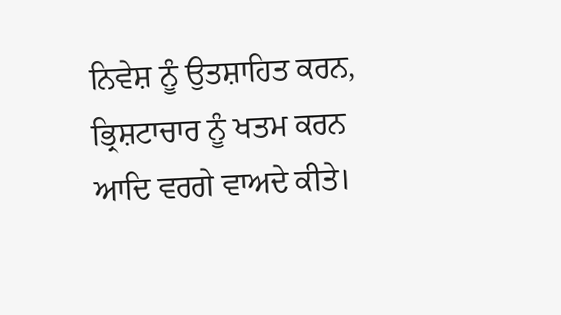ਨਿਵੇਸ਼ ਨੂੰ ਉਤਸ਼ਾਹਿਤ ਕਰਨ, ਭ੍ਰਿਸ਼ਟਾਚਾਰ ਨੂੰ ਖਤਮ ਕਰਨ ਆਦਿ ਵਰਗੇ ਵਾਅਦੇ ਕੀਤੇ।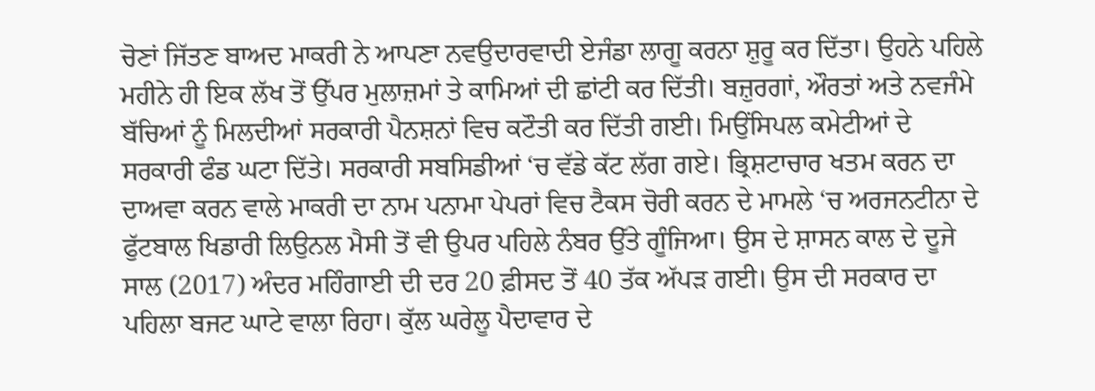ਚੋਣਾਂ ਜਿੱਤਣ ਬਾਅਦ ਮਾਕਰੀ ਨੇ ਆਪਣਾ ਨਵਉਦਾਰਵਾਦੀ ਏਜੰਡਾ ਲਾਗੂ ਕਰਨਾ ਸ਼ੁਰੂ ਕਰ ਦਿੱਤਾ। ਉਹਨੇ ਪਹਿਲੇ ਮਹੀਨੇ ਹੀ ਇਕ ਲੱਖ ਤੋਂ ਉੱਪਰ ਮੁਲਾਜ਼ਮਾਂ ਤੇ ਕਾਮਿਆਂ ਦੀ ਛਾਂਟੀ ਕਰ ਦਿੱਤੀ। ਬਜ਼ੁਰਗਾਂ, ਔਰਤਾਂ ਅਤੇ ਨਵਜੰਮੇ ਬੱਚਿਆਂ ਨੂੰ ਮਿਲਦੀਆਂ ਸਰਕਾਰੀ ਪੈਨਸ਼ਨਾਂ ਵਿਚ ਕਟੌਤੀ ਕਰ ਦਿੱਤੀ ਗਈ। ਮਿਉਂਸਿਪਲ ਕਮੇਟੀਆਂ ਦੇ ਸਰਕਾਰੀ ਫੰਡ ਘਟਾ ਦਿੱਤੇ। ਸਰਕਾਰੀ ਸਬਸਿਡੀਆਂ ‘ਚ ਵੱਡੇ ਕੱਟ ਲੱਗ ਗਏ। ਭ੍ਰਿਸ਼ਟਾਚਾਰ ਖਤਮ ਕਰਨ ਦਾ ਦਾਅਵਾ ਕਰਨ ਵਾਲੇ ਮਾਕਰੀ ਦਾ ਨਾਮ ਪਨਾਮਾ ਪੇਪਰਾਂ ਵਿਚ ਟੈਕਸ ਚੋਰੀ ਕਰਨ ਦੇ ਮਾਮਲੇ ‘ਚ ਅਰਜਨਟੀਨਾ ਦੇ ਫੁੱਟਬਾਲ ਖਿਡਾਰੀ ਲਿਉਨਲ ਮੈਸੀ ਤੋਂ ਵੀ ਉਪਰ ਪਹਿਲੇ ਨੰਬਰ ਉੱਤੇ ਗੂੰਜਿਆ। ਉਸ ਦੇ ਸ਼ਾਸਨ ਕਾਲ ਦੇ ਦੂਜੇ ਸਾਲ (2017) ਅੰਦਰ ਮਹਿੰਗਾਈ ਦੀ ਦਰ 20 ਫ਼ੀਸਦ ਤੋਂ 40 ਤੱਕ ਅੱਪੜ ਗਈ। ਉਸ ਦੀ ਸਰਕਾਰ ਦਾ ਪਹਿਲਾ ਬਜਟ ਘਾਟੇ ਵਾਲਾ ਰਿਹਾ। ਕੁੱਲ ਘਰੇਲੂ ਪੈਦਾਵਾਰ ਦੇ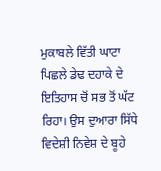ਮੁਕਾਬਲੇ ਵਿੱਤੀ ਘਾਟਾ ਪਿਛਲੇ ਡੇਢ ਦਹਾਕੇ ਦੇ ਇਤਿਹਾਸ ਚੋਂ ਸਭ ਤੋਂ ਘੱਟ ਰਿਹਾ। ਉਸ ਦੁਆਰਾ ਸਿੱਧੇ ਵਿਦੇਸ਼ੀ ਨਿਵੇਸ਼ ਦੇ ਬੂਹੇ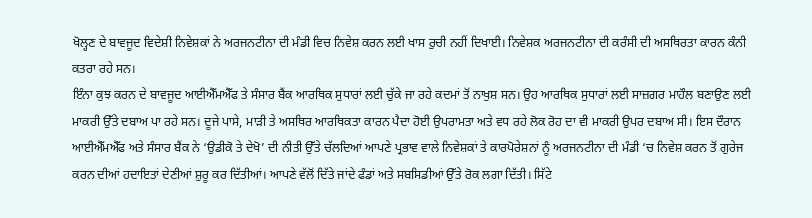ਖੋਲ੍ਹਣ ਦੇ ਬਾਵਜੂਦ ਵਿਦੇਸ਼ੀ ਨਿਵੇਸ਼ਕਾਂ ਨੇ ਅਰਜਨਟੀਨਾ ਦੀ ਮੰਡੀ ਵਿਚ ਨਿਵੇਸ਼ ਕਰਨ ਲਈ ਖਾਸ ਰੁਚੀ ਨਹੀਂ ਦਿਖਾਈ। ਨਿਵੇਸ਼ਕ ਅਰਜਨਟੀਨਾ ਦੀ ਕਰੰਸੀ ਦੀ ਅਸਥਿਰਤਾ ਕਾਰਨ ਕੰਨੀ ਕਤਰਾ ਰਹੇ ਸਨ।
ਇੰਨਾ ਕੁਝ ਕਰਨ ਦੇ ਬਾਵਜੂਦ ਆਈਐੱਮਐੱਫ ਤੇ ਸੰਸਾਰ ਬੈਂਕ ਆਰਥਿਕ ਸੁਧਾਰਾਂ ਲਈ ਚੁੱਕੇ ਜਾ ਰਹੇ ਕਦਮਾਂ ਤੋਂ ਨਾਖੁਸ਼ ਸਨ। ਉਹ ਆਰਥਿਕ ਸੁਧਾਰਾਂ ਲਈ ਸਾਜ਼ਗਰ ਮਾਹੌਲ ਬਣਾਉਣ ਲਈ ਮਾਕਰੀ ਉੱਤੇ ਦਬਾਅ ਪਾ ਰਹੇ ਸਨ। ਦੂਜੇ ਪਾਸੇ, ਮਾੜੀ ਤੇ ਅਸਥਿਰ ਆਰਥਿਕਤਾ ਕਾਰਨ ਪੈਦਾ ਹੋਈ ਉਪਰਾਮਤਾ ਅਤੇ ਵਧ ਰਹੇ ਲੋਕ ਰੋਹ ਦਾ ਵੀ ਮਾਕਰੀ ਉਪਰ ਦਬਾਅ ਸੀ। ਇਸ ਦੌਰਾਨ ਆਈਐੱਮਐੱਫ ਅਤੇ ਸੰਸਾਰ ਬੈਂਕ ਨੇ ‘ਉਡੀਕੋ ਤੇ ਦੇਖੋ’ ਦੀ ਨੀਤੀ ਉੱਤੇ ਚੱਲਦਿਆਂ ਆਪਣੇ ਪ੍ਰਭਾਵ ਵਾਲੇ ਨਿਵੇਸ਼ਕਾਂ ਤੇ ਕਾਰਪੋਰੇਸ਼ਨਾਂ ਨੂੰ ਅਰਜਨਟੀਨਾ ਦੀ ਮੰਡੀ ‘ਚ ਨਿਵੇਸ਼ ਕਰਨ ਤੋਂ ਗੁਰੇਜ ਕਰਨ ਦੀਆਂ ਹਦਾਇਤਾਂ ਦੇਣੀਆਂ ਸ਼ੁਰੂ ਕਰ ਦਿੱਤੀਆਂ। ਆਪਣੇ ਵੱਲੋਂ ਦਿੱਤੇ ਜਾਂਦੇ ਫੰਡਾਂ ਅਤੇ ਸਬਸਿਡੀਆਂ ਉੱਤੇ ਰੋਕ ਲਗਾ ਦਿੱਤੀ। ਸਿੱਟੇ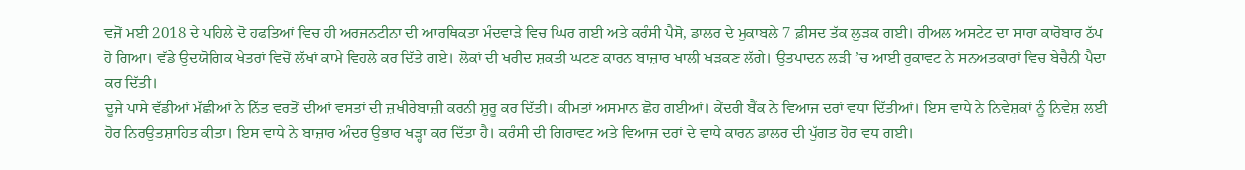ਵਜੋਂ ਮਈ 2018 ਦੇ ਪਹਿਲੇ ਦੋ ਹਫਤਿਆਂ ਵਿਚ ਹੀ ਅਰਜਨਟੀਨਾ ਦੀ ਆਰਥਿਕਤਾ ਮੰਦਵਾੜੇ ਵਿਚ ਘਿਰ ਗਈ ਅਤੇ ਕਰੰਸੀ ਪੈਸੋ, ਡਾਲਰ ਦੇ ਮੁਕਾਬਲੇ 7 ਫ਼ੀਸਦ ਤੱਕ ਲੁੜਕ ਗਈ। ਰੀਅਲ ਅਸਟੇਟ ਦਾ ਸਾਰਾ ਕਾਰੋਬਾਰ ਠੱਪ ਹੋ ਗਿਆ। ਵੱਡੇ ਉਦਯੋਗਿਕ ਖੇਤਰਾਂ ਵਿਚੋਂ ਲੱਖਾਂ ਕਾਮੇ ਵਿਹਲੇ ਕਰ ਦਿੱਤੇ ਗਏ। ਲੋਕਾਂ ਦੀ ਖਰੀਦ ਸ਼ਕਤੀ ਘਟਣ ਕਾਰਨ ਬਾਜ਼ਾਰ ਖਾਲੀ ਖੜਕਣ ਲੱਗੇ। ਉਤਪਾਦਨ ਲੜੀ ’ਚ ਆਈ ਰੁਕਾਵਟ ਨੇ ਸਨਅਤਕਾਰਾਂ ਵਿਚ ਬੇਚੈਨੀ ਪੈਦਾ ਕਰ ਦਿੱਤੀ।
ਦੂਜੇ ਪਾਸੇ ਵੱਡੀਆਂ ਮੱਛੀਆਂ ਨੇ ਨਿੱਤ ਵਰਤੋਂ ਦੀਆਂ ਵਸਤਾਂ ਦੀ ਜ਼ਖੀਰੇਬਾਜ਼ੀ ਕਰਨੀ ਸ਼ੁਰੂ ਕਰ ਦਿੱਤੀ। ਕੀਮਤਾਂ ਅਸਮਾਨ ਛੋਹ ਗਈਆਂ। ਕੇਂਦਰੀ ਬੈਂਕ ਨੇ ਵਿਆਜ ਦਰਾਂ ਵਧਾ ਦਿੱਤੀਆਂ। ਇਸ ਵਾਧੇ ਨੇ ਨਿਵੇਸ਼ਕਾਂ ਨੂੰ ਨਿਵੇਸ਼ ਲਈ ਹੋਰ ਨਿਰਉਤਸ਼ਾਹਿਤ ਕੀਤਾ। ਇਸ ਵਾਧੇ ਨੇ ਬਾਜ਼ਾਰ ਅੰਦਰ ਉਭਾਰ ਖੜ੍ਹਾ ਕਰ ਦਿੱਤਾ ਹੈ। ਕਰੰਸੀ ਦੀ ਗਿਰਾਵਟ ਅਤੇ ਵਿਆਜ ਦਰਾਂ ਦੇ ਵਾਧੇ ਕਾਰਨ ਡਾਲਰ ਦੀ ਪੁੱਗਤ ਹੋਰ ਵਧ ਗਈ।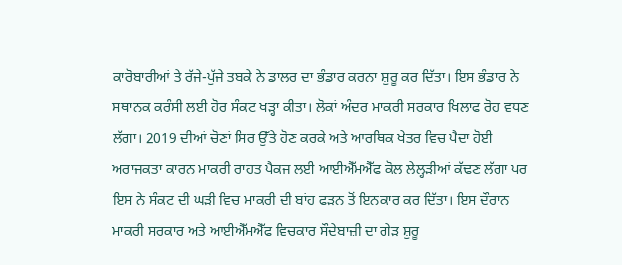ਕਾਰੋਬਾਰੀਆਂ ਤੇ ਰੱਜੇ-ਪੁੱਜੇ ਤਬਕੇ ਨੇ ਡਾਲਰ ਦਾ ਭੰਡਾਰ ਕਰਨਾ ਸ਼ੁਰੂ ਕਰ ਦਿੱਤਾ। ਇਸ ਭੰਡਾਰ ਨੇ ਸਥਾਨਕ ਕਰੰਸੀ ਲਈ ਹੋਰ ਸੰਕਟ ਖੜ੍ਹਾ ਕੀਤਾ। ਲੋਕਾਂ ਅੰਦਰ ਮਾਕਰੀ ਸਰਕਾਰ ਖਿਲਾਫ ਰੋਹ ਵਧਣ ਲੱਗਾ। 2019 ਦੀਆਂ ਚੋਣਾਂ ਸਿਰ ਉੱਤੇ ਹੋਣ ਕਰਕੇ ਅਤੇ ਆਰਥਿਕ ਖੇਤਰ ਵਿਚ ਪੈਦਾ ਹੋਈ ਅਰਾਜਕਤਾ ਕਾਰਨ ਮਾਕਰੀ ਰਾਹਤ ਪੈਕਜ ਲਈ ਆਈਐੱਮਐੱਫ ਕੋਲ ਲੇਲ੍ਹੜੀਆਂ ਕੱਢਣ ਲੱਗਾ ਪਰ ਇਸ ਨੇ ਸੰਕਟ ਦੀ ਘੜੀ ਵਿਚ ਮਾਕਰੀ ਦੀ ਬਾਂਹ ਫੜਨ ਤੋਂ ਇਨਕਾਰ ਕਰ ਦਿੱਤਾ। ਇਸ ਦੌਰਾਨ ਮਾਕਰੀ ਸਰਕਾਰ ਅਤੇ ਆਈਐੱਮਐੱਫ ਵਿਚਕਾਰ ਸੌਦੇਬਾਜ਼ੀ ਦਾ ਗੇੜ ਸ਼ੁਰੂ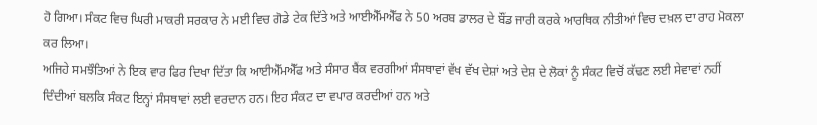ਹੋ ਗਿਆ। ਸੰਕਟ ਵਿਚ ਘਿਰੀ ਮਾਕਰੀ ਸਰਕਾਰ ਨੇ ਮਈ ਵਿਚ ਗੋਡੇ ਟੇਕ ਦਿੱਤੇ ਅਤੇ ਆਈਐੱਮਐੱਫ ਨੇ 50 ਅਰਬ ਡਾਲਰ ਦੇ ਬੌਂਡ ਜਾਰੀ ਕਰਕੇ ਆਰਥਿਕ ਨੀਤੀਆਂ ਵਿਚ ਦਖ਼ਲ ਦਾ ਰਾਹ ਮੋਕਲਾ ਕਰ ਲਿਆ।
ਅਜਿਹੇ ਸਮਝੌਤਿਆਂ ਨੇ ਇਕ ਵਾਰ ਫਿਰ ਦਿਖਾ ਦਿੱਤਾ ਕਿ ਆਈਐੱਮਐੱਫ ਅਤੇ ਸੰਸਾਰ ਬੈਂਕ ਵਰਗੀਆਂ ਸੰਸਥਾਵਾਂ ਵੱਖ ਵੱਖ ਦੇਸ਼ਾਂ ਅਤੇ ਦੇਸ਼ ਦੇ ਲੋਕਾਂ ਨੂੰ ਸੰਕਟ ਵਿਚੋਂ ਕੱਢਣ ਲਈ ਸੇਵਾਵਾਂ ਨਹੀਂ ਦਿੰਦੀਆਂ ਬਲਕਿ ਸੰਕਟ ਇਨ੍ਹਾਂ ਸੰਸਥਾਵਾਂ ਲਈ ਵਰਦਾਨ ਹਨ। ਇਹ ਸੰਕਟ ਦਾ ਵਪਾਰ ਕਰਦੀਆਂ ਹਨ ਅਤੇ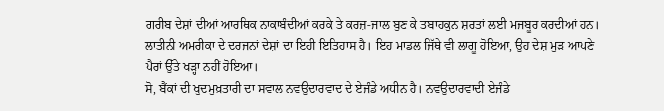ਗਰੀਬ ਦੇਸ਼ਾਂ ਦੀਆਂ ਆਰਥਿਕ ਨਾਕਾਬੰਦੀਆਂ ਕਰਕੇ ਤੇ ਕਰਜ਼-ਜਾਲ ਬੁਣ ਕੇ ਤਬਾਹਕੁਨ ਸ਼ਰਤਾਂ ਲਈ ਮਜਬੂਰ ਕਰਦੀਆਂ ਹਨ। ਲਾਤੀਨੀ ਅਮਰੀਕਾ ਦੇ ਦਰਜਨਾਂ ਦੇਸ਼ਾਂ ਦਾ ਇਹੀ ਇਤਿਹਾਸ ਹੈ। ਇਹ ਮਾਡਲ ਜਿੱਥੇ ਵੀ ਲਾਗੂ ਹੋਇਆ, ਉਹ ਦੇਸ਼ ਮੁੜ ਆਪਣੇ ਪੈਰਾਂ ਉੱਤੇ ਖੜ੍ਹਾ ਨਹੀਂ ਹੋਇਆ।
ਸੋ, ਬੈਂਕਾਂ ਦੀ ਖੁਦਮੁਖ਼ਤਾਰੀ ਦਾ ਸਵਾਲ ਨਵਉਦਾਰਵਾਦ ਦੇ ਏਜੰਡੇ ਅਧੀਨ ਹੈ। ਨਵਉਦਾਰਵਾਦੀ ਏਜੰਡੇ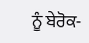ਨੂੰ ਬੇਰੋਕ-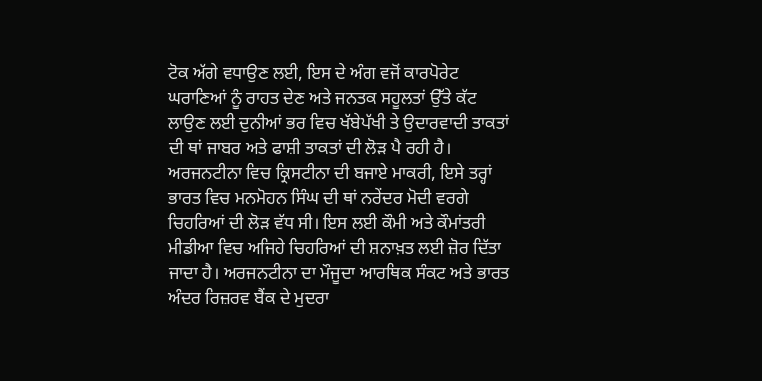ਟੋਕ ਅੱਗੇ ਵਧਾਉਣ ਲਈ, ਇਸ ਦੇ ਅੰਗ ਵਜੋਂ ਕਾਰਪੋਰੇਟ ਘਰਾਣਿਆਂ ਨੂੰ ਰਾਹਤ ਦੇਣ ਅਤੇ ਜਨਤਕ ਸਹੂਲਤਾਂ ਉੱਤੇ ਕੱਟ ਲਾਉਣ ਲਈ ਦੁਨੀਆਂ ਭਰ ਵਿਚ ਖੱਬੇਪੱਖੀ ਤੇ ਉਦਾਰਵਾਦੀ ਤਾਕਤਾਂ ਦੀ ਥਾਂ ਜਾਬਰ ਅਤੇ ਫਾਸ਼ੀ ਤਾਕਤਾਂ ਦੀ ਲੋੜ ਪੈ ਰਹੀ ਹੈ। ਅਰਜਨਟੀਨਾ ਵਿਚ ਕ੍ਰਿਸਟੀਨਾ ਦੀ ਬਜਾਏ ਮਾਕਰੀ, ਇਸੇ ਤਰ੍ਹਾਂ ਭਾਰਤ ਵਿਚ ਮਨਮੋਹਨ ਸਿੰਘ ਦੀ ਥਾਂ ਨਰੇਂਦਰ ਮੋਦੀ ਵਰਗੇ ਚਿਹਰਿਆਂ ਦੀ ਲੋੜ ਵੱਧ ਸੀ। ਇਸ ਲਈ ਕੌਮੀ ਅਤੇ ਕੌਮਾਂਤਰੀ ਮੀਡੀਆ ਵਿਚ ਅਜਿਹੇ ਚਿਹਰਿਆਂ ਦੀ ਸ਼ਨਾਖ਼ਤ ਲਈ ਜ਼ੋਰ ਦਿੱਤਾ ਜਾਦਾ ਹੈ। ਅਰਜਨਟੀਨਾ ਦਾ ਮੌਜੂਦਾ ਆਰਥਿਕ ਸੰਕਟ ਅਤੇ ਭਾਰਤ ਅੰਦਰ ਰਿਜ਼ਰਵ ਬੈਂਕ ਦੇ ਮੁਦਰਾ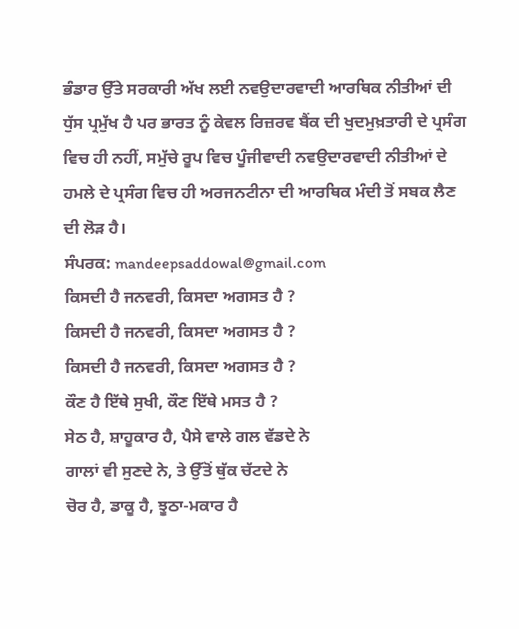ਭੰਡਾਰ ਉੱਤੇ ਸਰਕਾਰੀ ਅੱਖ ਲਈ ਨਵਉਦਾਰਵਾਦੀ ਆਰਥਿਕ ਨੀਤੀਆਂ ਦੀ ਧੁੱਸ ਪ੍ਰਮੁੱਖ ਹੈ ਪਰ ਭਾਰਤ ਨੂੰ ਕੇਵਲ ਰਿਜ਼ਰਵ ਬੈਂਕ ਦੀ ਖੁਦਮੁਖ਼ਤਾਰੀ ਦੇ ਪ੍ਰਸੰਗ ਵਿਚ ਹੀ ਨਹੀਂ, ਸਮੁੱਚੇ ਰੂਪ ਵਿਚ ਪੂੰਜੀਵਾਦੀ ਨਵਉਦਾਰਵਾਦੀ ਨੀਤੀਆਂ ਦੇ ਹਮਲੇ ਦੇ ਪ੍ਰਸੰਗ ਵਿਚ ਹੀ ਅਰਜਨਟੀਨਾ ਦੀ ਆਰਥਿਕ ਮੰਦੀ ਤੋਂ ਸਬਕ ਲੈਣ ਦੀ ਲੋੜ ਹੈ।
ਸੰਪਰਕ: mandeepsaddowal@gmail.com
ਕਿਸਦੀ ਹੈ ਜਨਵਰੀ, ਕਿਸਦਾ ਅਗਸਤ ਹੈ ?
ਕਿਸਦੀ ਹੈ ਜਨਵਰੀ, ਕਿਸਦਾ ਅਗਸਤ ਹੈ ?
ਕਿਸਦੀ ਹੈ ਜਨਵਰੀ, ਕਿਸਦਾ ਅਗਸਤ ਹੈ ?
ਕੌਣ ਹੈ ਇੱਥੇ ਸੁਖੀ, ਕੌਣ ਇੱਥੇ ਮਸਤ ਹੈ ?
ਸੇਠ ਹੈ, ਸ਼ਾਹੂਕਾਰ ਹੈ, ਪੈਸੇ ਵਾਲੇ ਗਲ ਵੱਡਦੇ ਨੇ
ਗਾਲਾਂ ਵੀ ਸੁਣਦੇ ਨੇ, ਤੇ ਉੱਤੋਂ ਥੁੱਕ ਚੱਟਦੇ ਨੇ
ਚੋਰ ਹੈ, ਡਾਕੂ ਹੈ, ਝੂਠਾ-ਮਕਾਰ ਹੈ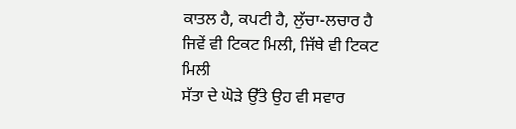ਕਾਤਲ ਹੈ, ਕਪਟੀ ਹੈ, ਲੁੱਚਾ-ਲਚਾਰ ਹੈ
ਜਿਵੇਂ ਵੀ ਟਿਕਟ ਮਿਲੀ, ਜਿੱਥੇ ਵੀ ਟਿਕਟ ਮਿਲੀ
ਸੱਤਾ ਦੇ ਘੋੜੇ ਉੱਤੇ ਉਹ ਵੀ ਸਵਾਰ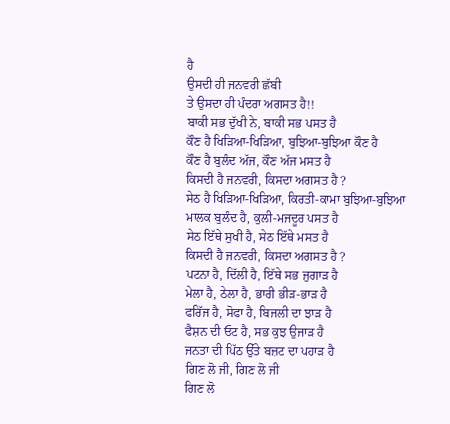ਹੈ
ਉਸਦੀ ਹੀ ਜਨਵਰੀ ਛੱਬੀ
ਤੇ ਉਸਦਾ ਹੀ ਪੰਦਰਾ ਅਗਸਤ ਹੈ!!
ਬਾਕੀ ਸਭ ਦੁੱਖੀ ਨੇ, ਬਾਕੀ ਸਭ ਪਸਤ ਹੈ
ਕੌਣ ਹੈ ਖਿੜਿਆ-ਖਿੜਿਆ, ਬੁਝਿਆ-ਬੁਝਿਆ ਕੌਣ ਹੈ
ਕੌਣ ਹੈ ਬੁਲੰਦ ਅੱਜ, ਕੌਣ ਅੱਜ ਮਸਤ ਹੈ
ਕਿਸਦੀ ਹੈ ਜਨਵਰੀ, ਕਿਸਦਾ ਅਗਸਤ ਹੈ ?
ਸੇਠ ਹੈ ਖਿੜਿਆ-ਖਿੜਿਆ, ਕਿਰਤੀ-ਕਾਮਾ ਬੁਝਿਆ-ਬੁਝਿਆ
ਮਾਲਕ ਬੁਲੰਦ ਹੈ, ਕੁਲੀ-ਮਜਦੂਰ ਪਸਤ ਹੈ
ਸੇਠ ਇੱਥੇ ਸੁਖੀ ਹੈ, ਸੇਠ ਇੱਥੇ ਮਸਤ ਹੈ
ਕਿਸਦੀ ਹੈ ਜਨਵਰੀ, ਕਿਸਦਾ ਅਗਸਤ ਹੈ ?
ਪਟਨਾ ਹੈ, ਦਿੱਲੀ ਹੈ, ਇੱਥੇ ਸਭ ਜੁਗਾੜ ਹੈ
ਮੇਲਾ ਹੈ, ਠੇਲਾ ਹੈ, ਭਾਰੀ ਭੀੜ-ਭਾੜ ਹੈ
ਫਰਿੱਜ ਹੈ, ਸੋਫਾ ਹੈ, ਬਿਜਲੀ ਦਾ ਝਾੜ ਹੈ
ਫੈਸ਼ਨ ਦੀ ਓਟ ਹੈ, ਸਭ ਕੁਝ ਉਜਾੜ ਹੈ
ਜਨਤਾ ਦੀ ਪਿੱਠ ਉੱਤੇ ਬਜ਼ਟ ਦਾ ਪਹਾੜ ਹੈ
ਗਿਣ ਲੋ ਜੀ, ਗਿਣ ਲੋ ਜੀ
ਗਿਣ ਲੋ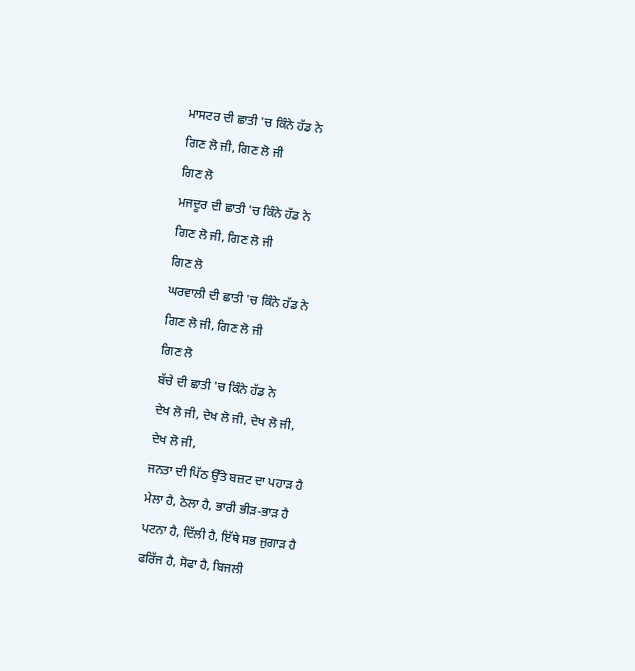ਮਾਸਟਰ ਦੀ ਛਾਤੀ 'ਚ ਕਿੰਨੇ ਹੱਡ ਨੇ
ਗਿਣ ਲੋ ਜੀ, ਗਿਣ ਲੋ ਜੀ
ਗਿਣ ਲੋ
ਮਜਦੂਰ ਦੀ ਛਾਤੀ 'ਚ ਕਿੰਨੇ ਹੱਡ ਨੇ
ਗਿਣ ਲੋ ਜੀ, ਗਿਣ ਲੋ ਜੀ
ਗਿਣ ਲੋ
ਘਰਵਾਲੀ ਦੀ ਛਾਤੀ 'ਚ ਕਿੰਨੇ ਹੱਡ ਨੇ
ਗਿਣ ਲੋ ਜੀ, ਗਿਣ ਲੋ ਜੀ
ਗਿਣ ਲੋ
ਬੱਚੇ ਦੀ ਛਾਤੀ 'ਚ ਕਿੰਨੇ ਹੱਡ ਨੇ
ਦੇਖ ਲੋ ਜੀ, ਦੇਖ ਲੋ ਜੀ, ਦੇਖ ਲੋ ਜੀ,
ਦੇਖ ਲੋ ਜੀ,
ਜਨਤਾ ਦੀ ਪਿੱਠ ਉੱਤੇ ਬਜ਼ਟ ਦਾ ਪਹਾੜ ਹੈ
ਮੇਲਾ ਹੈ, ਠੇਲਾ ਹੈ, ਭਾਰੀ ਭੀੜ-ਭਾੜ ਹੈ
ਪਟਨਾ ਹੈ, ਦਿੱਲੀ ਹੈ, ਇੱਥੇ ਸਭ ਜੁਗਾੜ ਹੈ
ਫਰਿੱਜ ਹੈ, ਸੋਫਾ ਹੈ, ਬਿਜਲੀ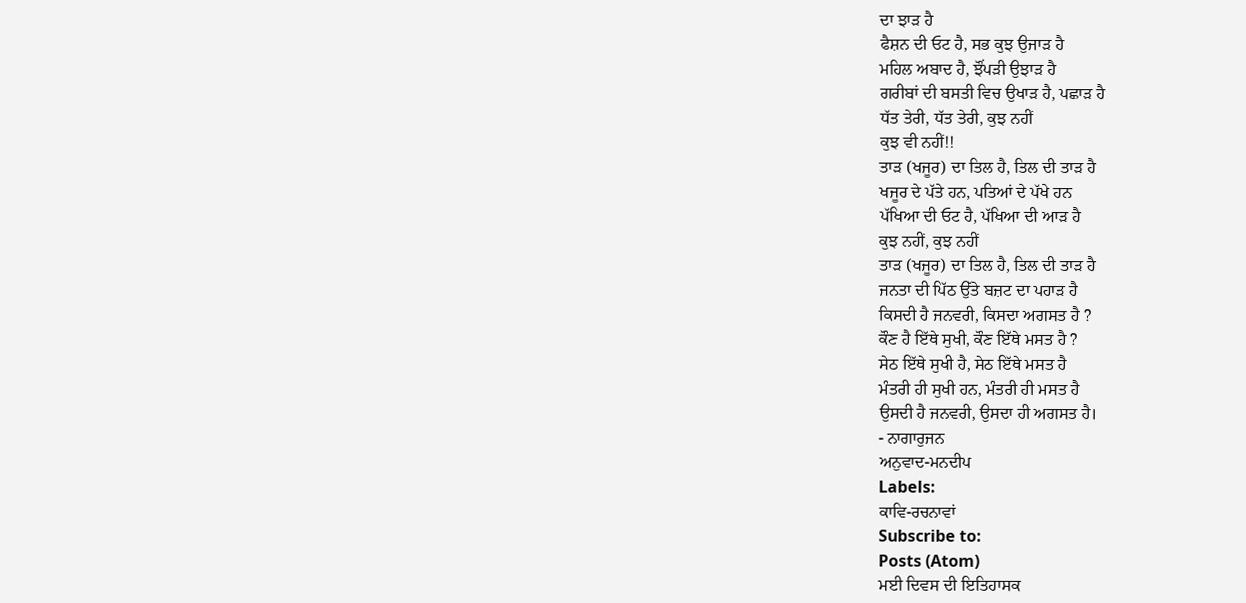ਦਾ ਝਾੜ ਹੈ
ਫੈਸ਼ਨ ਦੀ ਓਟ ਹੈ, ਸਭ ਕੁਝ ਉਜਾੜ ਹੈ
ਮਹਿਲ ਅਬਾਦ ਹੈ, ਝੌਂਪੜੀ ਉਝਾੜ ਹੈ
ਗਰੀਬਾਂ ਦੀ ਬਸਤੀ ਵਿਚ ਉਖਾੜ ਹੈ, ਪਛਾੜ ਹੈ
ਧੱਤ ਤੇਰੀ, ਧੱਤ ਤੇਰੀ, ਕੁਝ ਨਹੀਂ
ਕੁਝ ਵੀ ਨਹੀਂ!!
ਤਾੜ (ਖਜੂਰ) ਦਾ ਤਿਲ ਹੈ, ਤਿਲ ਦੀ ਤਾੜ ਹੈ
ਖਜੂਰ ਦੇ ਪੱਤੇ ਹਨ, ਪਤਿਆਂ ਦੇ ਪੱਖੇ ਹਨ
ਪੱਖਿਆ ਦੀ ਓਟ ਹੈ, ਪੱਖਿਆ ਦੀ ਆੜ ਹੈ
ਕੁਝ ਨਹੀਂ, ਕੁਝ ਨਹੀਂ
ਤਾੜ (ਖਜੂਰ) ਦਾ ਤਿਲ ਹੈ, ਤਿਲ ਦੀ ਤਾੜ ਹੈ
ਜਨਤਾ ਦੀ ਪਿੱਠ ਉੱਤੇ ਬਜ਼ਟ ਦਾ ਪਹਾੜ ਹੈ
ਕਿਸਦੀ ਹੈ ਜਨਵਰੀ, ਕਿਸਦਾ ਅਗਸਤ ਹੈ ?
ਕੌਣ ਹੈ ਇੱਥੇ ਸੁਖੀ, ਕੌਣ ਇੱਥੇ ਮਸਤ ਹੈ ?
ਸੇਠ ਇੱਥੇ ਸੁਖੀ ਹੈ, ਸੇਠ ਇੱਥੇ ਮਸਤ ਹੈ
ਮੰਤਰੀ ਹੀ ਸੁਖੀ ਹਨ, ਮੰਤਰੀ ਹੀ ਮਸਤ ਹੈ
ਉਸਦੀ ਹੈ ਜਨਵਰੀ, ਉਸਦਾ ਹੀ ਅਗਸਤ ਹੈ।
- ਨਾਗਾਰੁਜਨ
ਅਨੁਵਾਦ-ਮਨਦੀਪ
Labels:
ਕਾਵਿ-ਰਚਨਾਵਾਂ
Subscribe to:
Posts (Atom)
ਮਈ ਦਿਵਸ ਦੀ ਇਤਿਹਾਸਕ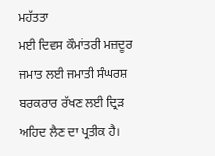ਮਹੱਤਤਾ
ਮਈ ਦਿਵਸ ਕੌਮਾਂਤਰੀ ਮਜ਼ਦੂਰ ਜਮਾਤ ਲਈ ਜਮਾਤੀ ਸੰਘਰਸ਼ ਬਰਕਰਾਰ ਰੱਖਣ ਲਈ ਦ੍ਰਿੜ ਅਹਿਦ ਲੈਣ ਦਾ ਪ੍ਰਤੀਕ ਹੈ।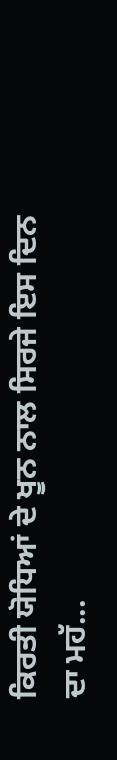ਕਿਰਤੀ ਯੋਧਿਆਂ ਦੇ ਖੂਨ ਨਾਲ ਸਿਰਜੇ ਇਸ ਦਿਨ ਦਾ ਮਹੱ...